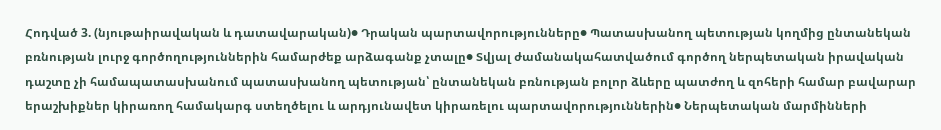Հոդված 3. (նյութաիրավական և դատավարական)● Դրական պարտավորությունները● Պատասխանող պետության կողմից ընտանեկան բռնության լուրջ գործողություններին համարժեք արձագանք չտալը● Տվյալ ժամանակահատվածում գործող ներպետական իրավական դաշտը չի համապատասխանում պատասխանող պետության՝ ընտանեկան բռնության բոլոր ձևերը պատժող և զոհերի համար բավարար երաշխիքներ կիրառող համակարգ ստեղծելու և արդյունավետ կիրառելու պարտավորություններին● Ներպետական մարմինների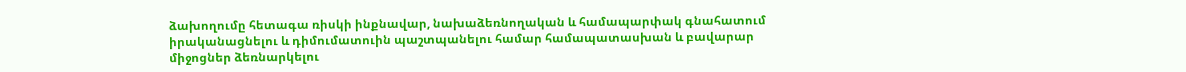ձախողումը հետագա ռիսկի ինքնավար, նախաձեռնողական և համապարփակ գնահատում իրականացնելու և դիմումատուին պաշտպանելու համար համապատասխան և բավարար միջոցներ ձեռնարկելու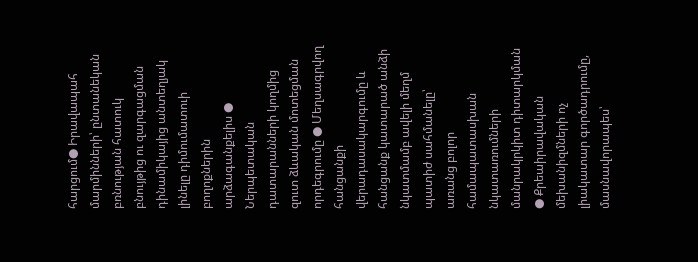հարցում● Իրավապահ մարմինների՝ ընտանեկան բռնության հատուկ բնույթից ու զարգացման դինամիկայից անտեղյակ լինելը դիմումատուի բողոքներին արձագանքելիս ● Ներպետական դատարանների կողմից զուտ ձևական մոտեցման որդեգրումը ● Մեղսագրվող հանցանքի վերադասակարգումը և հանցանք կատարած անձի նկատմամբ ավելի մեղմ պատիժ սահմանելը՝ առանց բոլոր համապատասխան նկատառումների մանրակրկիտ դիտարկման ● Քրեաիրավական մեխանիզմների ոչ լիակատար գործադրումը, մասնավորապես՝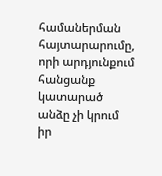համաներման հայտարարումը, որի արդյունքում հանցանք կատարած անձը չի կրում իր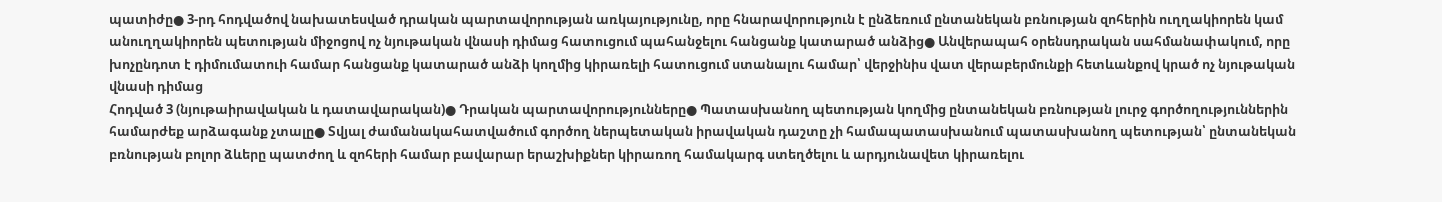պատիժը● 3-րդ հոդվածով նախատեսված դրական պարտավորության առկայությունը, որը հնարավորություն է ընձեռում ընտանեկան բռնության զոհերին ուղղակիորեն կամ անուղղակիորեն պետության միջոցով ոչ նյութական վնասի դիմաց հատուցում պահանջելու հանցանք կատարած անձից● Անվերապահ օրենսդրական սահմանափակում, որը խոչընդոտ է դիմումատուի համար հանցանք կատարած անձի կողմից կիրառելի հատուցում ստանալու համար՝ վերջինիս վատ վերաբերմունքի հետևանքով կրած ոչ նյութական վնասի դիմաց
Հոդված 3 (նյութաիրավական և դատավարական)● Դրական պարտավորությունները● Պատասխանող պետության կողմից ընտանեկան բռնության լուրջ գործողություններին համարժեք արձագանք չտալը● Տվյալ ժամանակահատվածում գործող ներպետական իրավական դաշտը չի համապատասխանում պատասխանող պետության՝ ընտանեկան բռնության բոլոր ձևերը պատժող և զոհերի համար բավարար երաշխիքներ կիրառող համակարգ ստեղծելու և արդյունավետ կիրառելու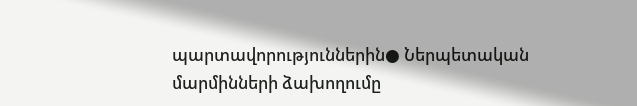պարտավորություններին● Ներպետական մարմինների ձախողումը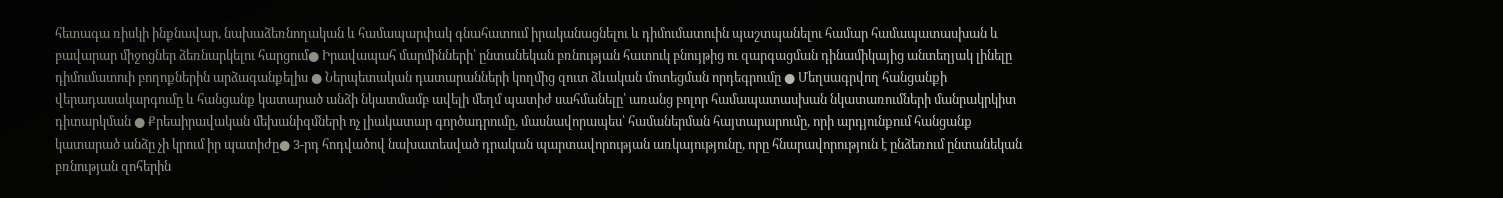հետագա ռիսկի ինքնավար, նախաձեռնողական և համապարփակ գնահատում իրականացնելու և դիմումատուին պաշտպանելու համար համապատասխան և բավարար միջոցներ ձեռնարկելու հարցում● Իրավապահ մարմինների՝ ընտանեկան բռնության հատուկ բնույթից ու զարգացման դինամիկայից անտեղյակ լինելը դիմումատուի բողոքներին արձագանքելիս ● Ներպետական դատարանների կողմից զուտ ձևական մոտեցման որդեգրումը ● Մեղսագրվող հանցանքի վերադասակարգումը և հանցանք կատարած անձի նկատմամբ ավելի մեղմ պատիժ սահմանելը՝ առանց բոլոր համապատասխան նկատառումների մանրակրկիտ դիտարկման ● Քրեաիրավական մեխանիզմների ոչ լիակատար գործադրումը, մասնավորապես՝ համաներման հայտարարումը, որի արդյունքում հանցանք կատարած անձը չի կրում իր պատիժը● 3-րդ հոդվածով նախատեսված դրական պարտավորության առկայությունը, որը հնարավորություն է ընձեռում ընտանեկան բռնության զոհերին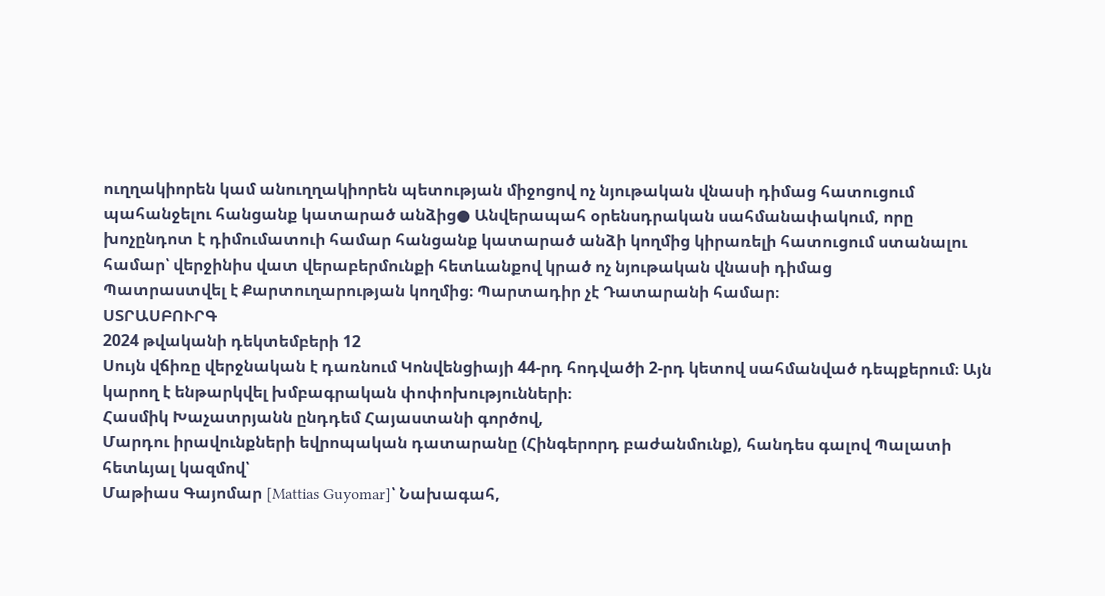ուղղակիորեն կամ անուղղակիորեն պետության միջոցով ոչ նյութական վնասի դիմաց հատուցում պահանջելու հանցանք կատարած անձից● Անվերապահ օրենսդրական սահմանափակում, որը խոչընդոտ է դիմումատուի համար հանցանք կատարած անձի կողմից կիրառելի հատուցում ստանալու համար՝ վերջինիս վատ վերաբերմունքի հետևանքով կրած ոչ նյութական վնասի դիմաց
Պատրաստվել է Քարտուղարության կողմից։ Պարտադիր չէ Դատարանի համար։
ՍՏՐԱՍԲՈՒՐԳ
2024 թվականի դեկտեմբերի 12
Սույն վճիռը վերջնական է դառնում Կոնվենցիայի 44-րդ հոդվածի 2-րդ կետով սահմանված դեպքերում։ Այն կարող է ենթարկվել խմբագրական փոփոխությունների։
Հասմիկ Խաչատրյանն ընդդեմ Հայաստանի գործով,
Մարդու իրավունքների եվրոպական դատարանը (Հինգերորդ բաժանմունք), հանդես գալով Պալատի հետևյալ կազմով՝
Մաթիաս Գայոմար [Mattias Guyomar]՝ Նախագահ,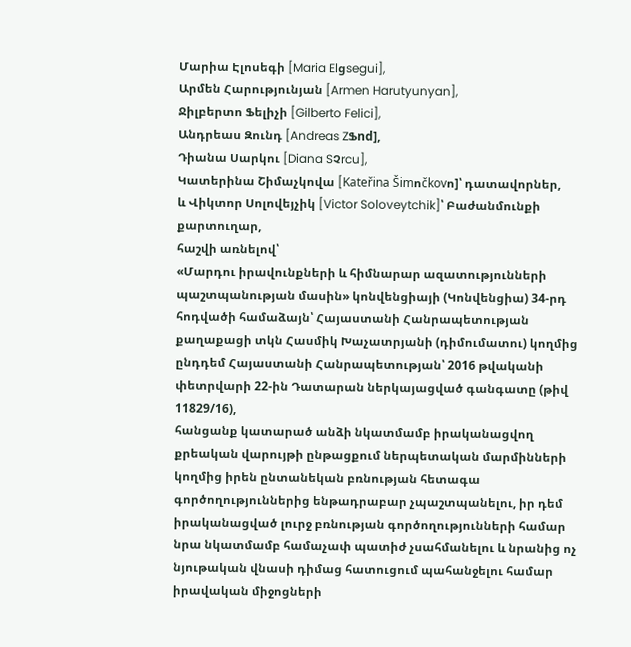Մարիա Էլոսեգի [Maria Elցsegui],
Արմեն Հարությունյան [Armen Harutyunyan],
Ջիլբերտո Ֆելիչի [Gilberto Felici],
Անդրեաս Զունդ [Andreas ZՖnd],
Դիանա Սարկու [Diana SՉrcu],
Կատերինա Շիմաչկովա [Kateřina Šimոčkovո]՝ դատավորներ,
և Վիկտոր Սոլովեյչիկ [Victor Soloveytchik]՝ Բաժանմունքի քարտուղար,
հաշվի առնելով՝
«Մարդու իրավունքների և հիմնարար ազատությունների պաշտպանության մասին» կոնվենցիայի (Կոնվենցիա) 34-րդ հոդվածի համաձայն՝ Հայաստանի Հանրապետության քաղաքացի տկն Հասմիկ Խաչատրյանի (դիմումատու) կողմից ընդդեմ Հայաստանի Հանրապետության՝ 2016 թվականի փետրվարի 22-ին Դատարան ներկայացված գանգատը (թիվ 11829/16),
հանցանք կատարած անձի նկատմամբ իրականացվող քրեական վարույթի ընթացքում ներպետական մարմինների կողմից իրեն ընտանեկան բռնության հետագա գործողություններից ենթադրաբար չպաշտպանելու, իր դեմ իրականացված լուրջ բռնության գործողությունների համար նրա նկատմամբ համաչափ պատիժ չսահմանելու և նրանից ոչ նյութական վնասի դիմաց հատուցում պահանջելու համար իրավական միջոցների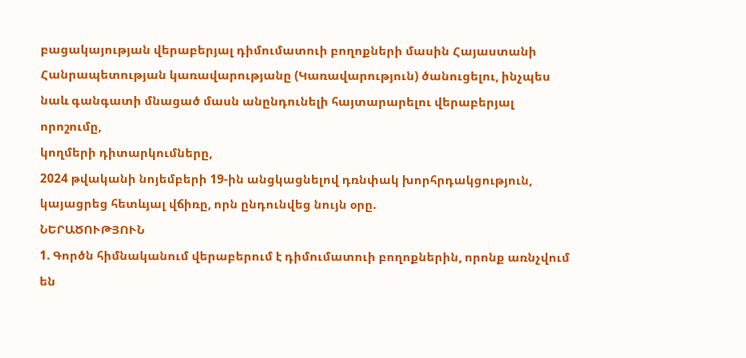բացակայության վերաբերյալ դիմումատուի բողոքների մասին Հայաստանի Հանրապետության կառավարությանը (Կառավարություն) ծանուցելու, ինչպես նաև գանգատի մնացած մասն անընդունելի հայտարարելու վերաբերյալ որոշումը,
կողմերի դիտարկումները,
2024 թվականի նոյեմբերի 19-ին անցկացնելով դռնփակ խորհրդակցություն,
կայացրեց հետևյալ վճիռը, որն ընդունվեց նույն օրը.
ՆԵՐԱԾՈՒԹՅՈՒՆ
1. Գործն հիմնականում վերաբերում է դիմումատուի բողոքներին, որոնք առնչվում են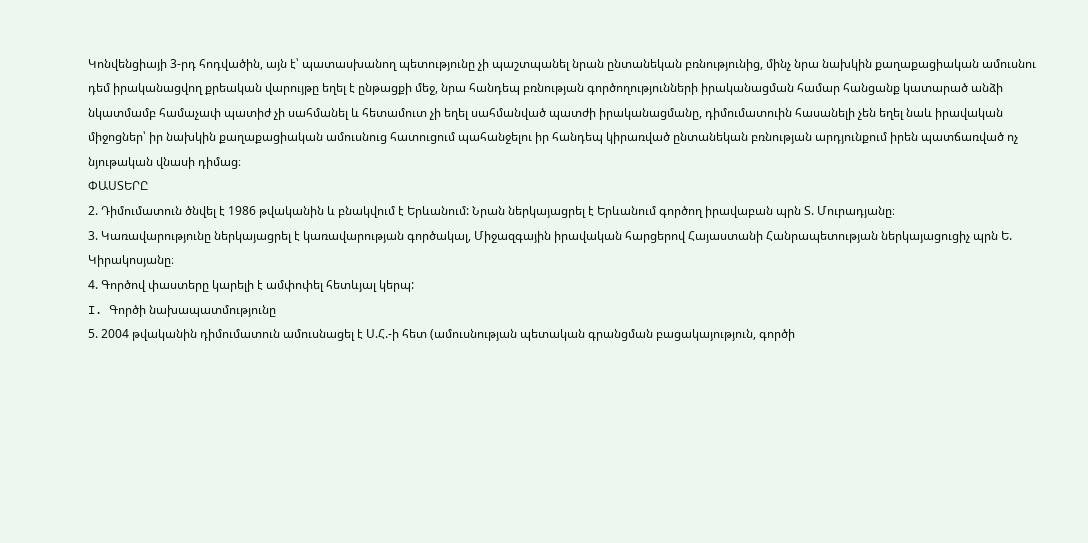Կոնվենցիայի 3-րդ հոդվածին, այն է՝ պատասխանող պետությունը չի պաշտպանել նրան ընտանեկան բռնությունից, մինչ նրա նախկին քաղաքացիական ամուսնու դեմ իրականացվող քրեական վարույթը եղել է ընթացքի մեջ, նրա հանդեպ բռնության գործողությունների իրականացման համար հանցանք կատարած անձի նկատմամբ համաչափ պատիժ չի սահմանել և հետամուտ չի եղել սահմանված պատժի իրականացմանը, դիմումատուին հասանելի չեն եղել նաև իրավական միջոցներ՝ իր նախկին քաղաքացիական ամուսնուց հատուցում պահանջելու իր հանդեպ կիրառված ընտանեկան բռնության արդյունքում իրեն պատճառված ոչ նյութական վնասի դիմաց։
ՓԱՍՏԵՐԸ
2. Դիմումատուն ծնվել է 1986 թվականին և բնակվում է Երևանում: Նրան ներկայացրել է Երևանում գործող իրավաբան պրն Տ. Մուրադյանը։
3. Կառավարությունը ներկայացրել է կառավարության գործակալ, Միջազգային իրավական հարցերով Հայաստանի Հանրապետության ներկայացուցիչ պրն Ե. Կիրակոսյանը։
4. Գործով փաստերը կարելի է ամփոփել հետևյալ կերպ:
I. Գործի նախապատմությունը
5. 2004 թվականին դիմումատուն ամուսնացել է Ս.Հ.-ի հետ (ամուսնության պետական գրանցման բացակայություն, գործի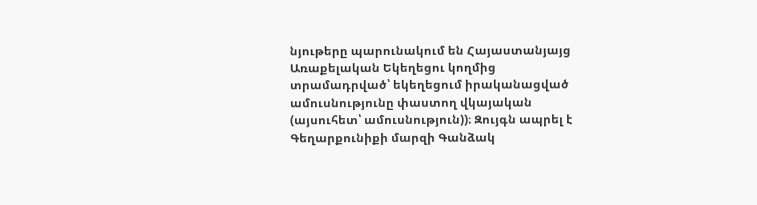նյութերը պարունակում են Հայաստանյայց Առաքելական Եկեղեցու կողմից տրամադրված՝ եկեղեցում իրականացված ամուսնությունը փաստող վկայական (այսուհետ՝ ամուսնություն))։ Զույգն ապրել է Գեղարքունիքի մարզի Գանձակ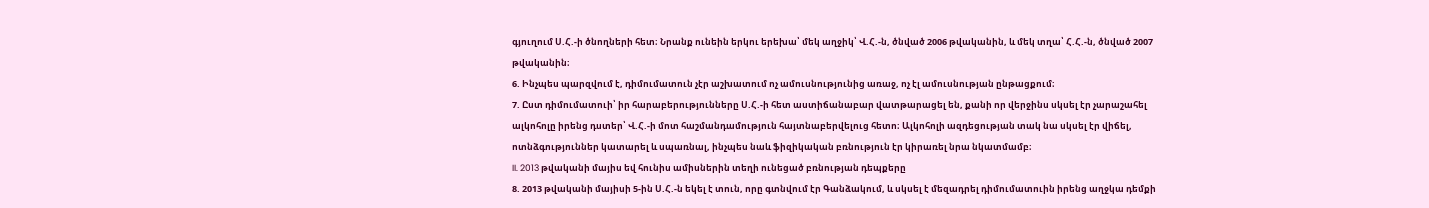գյուղում Ս.Հ.-ի ծնողների հետ։ Նրանք ունեին երկու երեխա՝ մեկ աղջիկ՝ Վ.Հ.-ն, ծնված 2006 թվականին, և մեկ տղա՝ Հ.Հ.-ն, ծնված 2007 թվականին։
6. Ինչպես պարզվում է, դիմումատուն չէր աշխատում ոչ ամուսնությունից առաջ, ոչ էլ ամուսնության ընթացքում։
7. Ըստ դիմումատուի՝ իր հարաբերությունները Ս.Հ.-ի հետ աստիճանաբար վատթարացել են, քանի որ վերջինս սկսել էր չարաշահել ալկոհոլը իրենց դստեր՝ Վ.Հ.-ի մոտ հաշմանդամություն հայտնաբերվելուց հետո։ Ալկոհոլի ազդեցության տակ նա սկսել էր վիճել, ոտնձգություններ կատարել և սպառնալ, ինչպես նաև ֆիզիկական բռնություն էր կիրառել նրա նկատմամբ։
II. 2013 թվականի մայիս եվ հունիս ամիսներին տեղի ունեցած բռնության դեպքերը
8. 2013 թվականի մայիսի 5-ին Ս.Հ.-ն եկել է տուն, որը գտնվում էր Գանձակում, և սկսել է մեզադրել դիմումատուին իրենց աղջկա դեմքի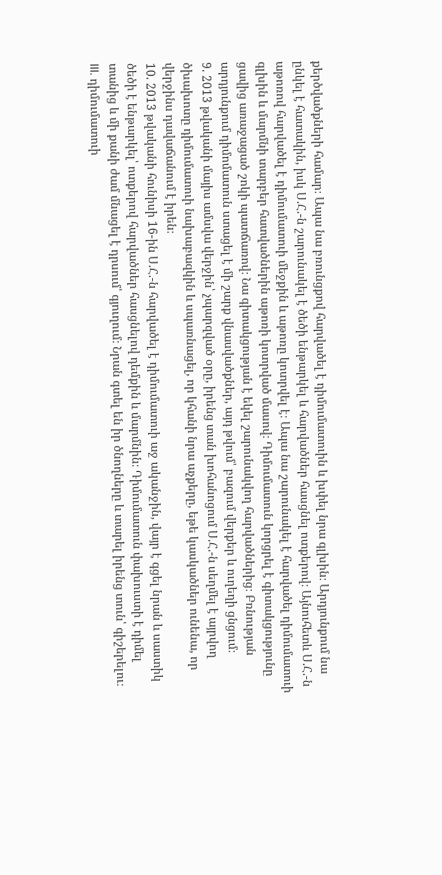քերծվածքների համար։ Ապա նա բռունցքով հարվածել է դիմումատուին և խփել նրա գլխին։ Արդյունքում նա ընկել է հատակին, իսկ Ս.Հ.-ն շարունակել է ծեծի ենթարկել և հարվածներ հասցնել ոտքերով։ Այնուհետև Ս.Հ.-ն աթոռով հարվածել է դիմումատուի մեջքին և աթոռը կոտրվել է։ Ապա նա շարունակել է հարվածել դիմումատուի գլխին և մարմնի տարբեր հատվածներին աթոռի կոտրված մասով։ Դիմումատուն կորցրել է գիտակցությունը ցավից առաջացած շոկի պատճառով։ Նա գիտակցության է եկել շարունակվող հարվածներից։ Բռնության արդյունքում դիմոմատուն ստացել է մի շարք վնասվածքներ, այդ թվում՝ բազում վերքեր և ուղեղի ցնցում։
9. 2013 թվականի մայիս ամսվա վերջին՝ չպարզված օրը, իրենց տան խոհանոցում Ս.Հ.-ն սեղմել է այրվող ծխախոտը դիմումատուի նախաբազկին և սպառնացել, որ կհանի նրա աչքերը, եթե կասկածներ ունենա, որ վերջինս դավաճանում է իրեն։
10. 2013 թվականի հունիսի 16-ին Ս.Հ.-ն հարվածել է դիմումատուի աջ ականջին, վայր է գցել նրան և սաստիկ ծեծի է ենթարկել՝ ոտքերով հարվածներ հասցնելով դեմքին և մարմնին։ Դիմումատուն փախուստի է դիմել տանից և մի քանի ժամ մնացել է դրսում՝ գյուղում։ Նրան գտել են իր ծնողները և տարել իրենց տուն՝ գիշերելու։
III. դիմումատուի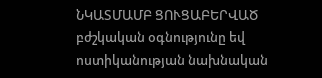ՆԿԱՏՄԱՄԲ ՑՈՒՑԱԲԵՐՎԱԾ բժշկական օգնությունը եվ ոստիկանության նախնական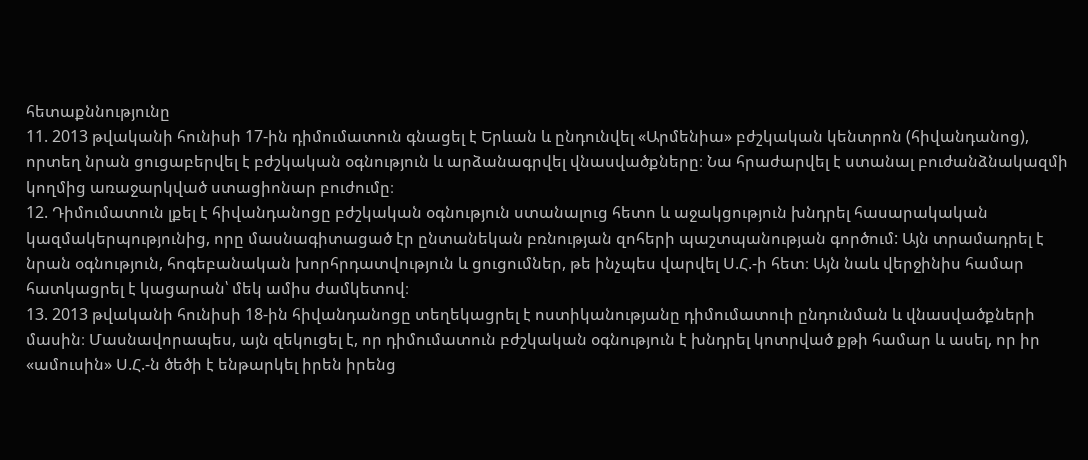հետաքննությունը
11. 2013 թվականի հունիսի 17-ին դիմումատուն գնացել է Երևան և ընդունվել «Արմենիա» բժշկական կենտրոն (հիվանդանոց), որտեղ նրան ցուցաբերվել է բժշկական օգնություն և արձանագրվել վնասվածքները։ Նա հրաժարվել է ստանալ բուժանձնակազմի կողմից առաջարկված ստացիոնար բուժումը։
12. Դիմումատուն լքել է հիվանդանոցը բժշկական օգնություն ստանալուց հետո և աջակցություն խնդրել հասարակական կազմակերպությունից, որը մասնագիտացած էր ընտանեկան բռնության զոհերի պաշտպանության գործում: Այն տրամադրել է նրան օգնություն, հոգեբանական խորհրդատվություն և ցուցումներ, թե ինչպես վարվել Ս.Հ.-ի հետ։ Այն նաև վերջինիս համար հատկացրել է կացարան՝ մեկ ամիս ժամկետով։
13. 2013 թվականի հունիսի 18-ին հիվանդանոցը տեղեկացրել է ոստիկանությանը դիմումատուի ընդունման և վնասվածքների մասին։ Մասնավորապես, այն զեկուցել է, որ դիմումատուն բժշկական օգնություն է խնդրել կոտրված քթի համար և ասել, որ իր «ամուսին» Ս.Հ.-ն ծեծի է ենթարկել իրեն իրենց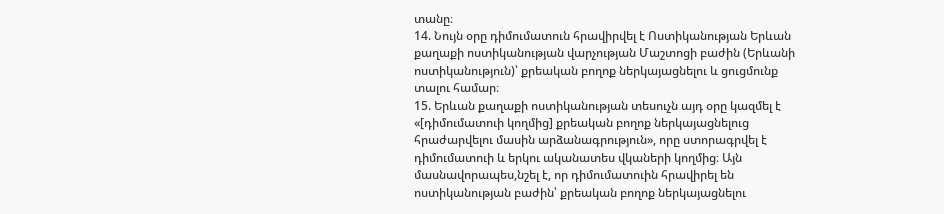տանը։
14. Նույն օրը դիմումատուն հրավիրվել է Ոստիկանության Երևան քաղաքի ոստիկանության վարչության Մաշտոցի բաժին (Երևանի ոստիկանություն)՝ քրեական բողոք ներկայացնելու և ցուցմունք տալու համար։
15. Երևան քաղաքի ոստիկանության տեսուչն այդ օրը կազմել է «[դիմումատուի կողմից] քրեական բողոք ներկայացնելուց հրաժարվելու մասին արձանագրություն», որը ստորագրվել է դիմումատուի և երկու ականատես վկաների կողմից։ Այն մասնավորապես,նշել է, որ դիմումատուին հրավիրել են ոստիկանության բաժին՝ քրեական բողոք ներկայացնելու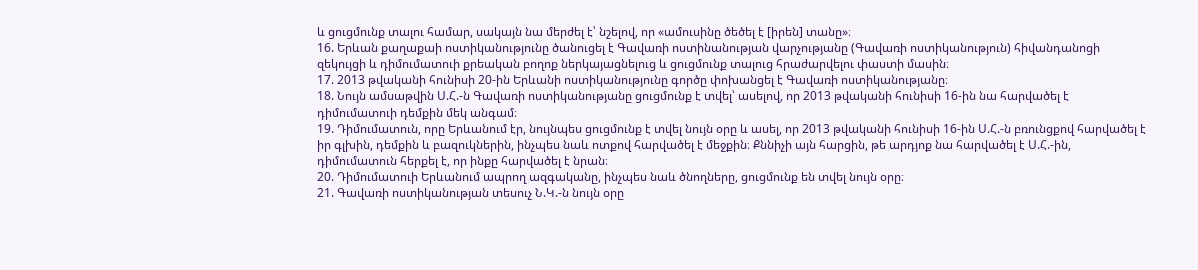և ցուցմունք տալու համար, սակայն նա մերժել է՝ նշելով, որ «ամուսինը ծեծել է [իրեն] տանը»։
16. Երևան քաղաքաի ոստիկանությունը ծանուցել է Գավառի ոստինանության վարչությանը (Գավառի ոստիկանություն) հիվանդանոցի զեկույցի և դիմումատուի քրեական բողոք ներկայացնելուց և ցուցմունք տալուց հրաժարվելու փաստի մասին։
17. 2013 թվականի հունիսի 20-ին Երևանի ոստիկանությունը գործը փոխանցել է Գավառի ոստիկանությանը։
18. Նույն ամսաթվին Ս.Հ.-ն Գավառի ոստիկանությանը ցուցմունք է տվել՝ ասելով, որ 2013 թվականի հունիսի 16-ին նա հարվածել է դիմումատուի դեմքին մեկ անգամ։
19. Դիմումատուն, որը Երևանում էր, նույնպես ցուցմունք է տվել նույն օրը և ասել, որ 2013 թվականի հունիսի 16-ին Ս.Հ.-ն բռունցքով հարվածել է իր գլխին, դեմքին և բազուկներին, ինչպես նաև ոտքով հարվածել է մեջքին։ Քննիչի այն հարցին, թե արդյոք նա հարվածել է Ս.Հ.-ին, դիմումատուն հերքել է, որ ինքը հարվածել է նրան։
20. Դիմումատուի Երևանում ապրող ազգականը, ինչպես նաև ծնողները, ցուցմունք են տվել նույն օրը։
21. Գավառի ոստիկանության տեսուչ Ն.Կ.-ն նույն օրը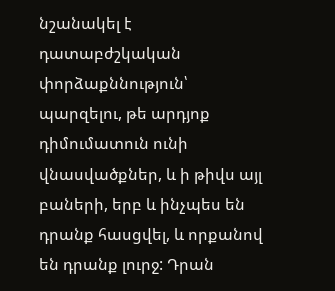նշանակել է դատաբժշկական փորձաքննություն՝ պարզելու, թե արդյոք դիմումատուն ունի վնասվածքներ, և ի թիվս այլ բաների, երբ և ինչպես են դրանք հասցվել, և որքանով են դրանք լուրջ: Դրան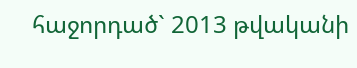հաջորդած` 2013 թվականի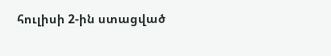հուլիսի 2-ին ստացված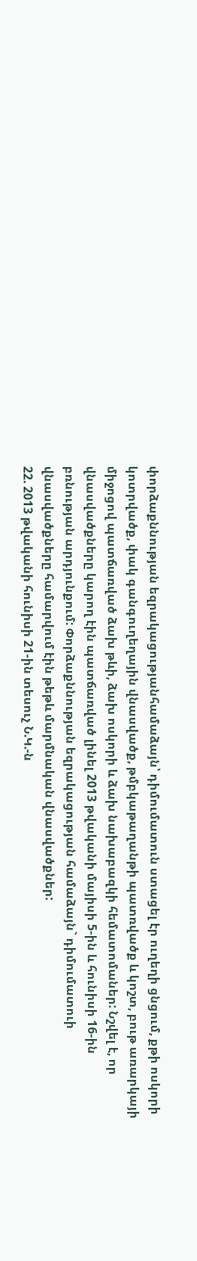փորձաքննության եզրակացությանհամաձայն՝ դիմումատուն ստացել էր ուղեղի ցնցում, քթի ոսկորի կոտրվածք, փակ գանգուղեղային վնասվածք, թմբկաթաղանթի պատռվածք և կոշտ, բութ առարկայի միջոցով պատճառված ձախ թևի, ձախ ոսկորի և ձախ նախաբազկի հեմատոմաներ: Նշվել է, որ վնասվածքները կարող էին պատճառված լինել 2013 թվականի մայիսի 5-ին և հունիսի 16-ին բռնության արդյունքում: Փորձաքննության եզրակացության համաձայն` դիմումատուի վնասվածքները համարվում էին թեթև մարմնական վնասվածքներ:
22. 2013 թվականի հունիսի 21-ին տեսուչ Ն.Կ.-ն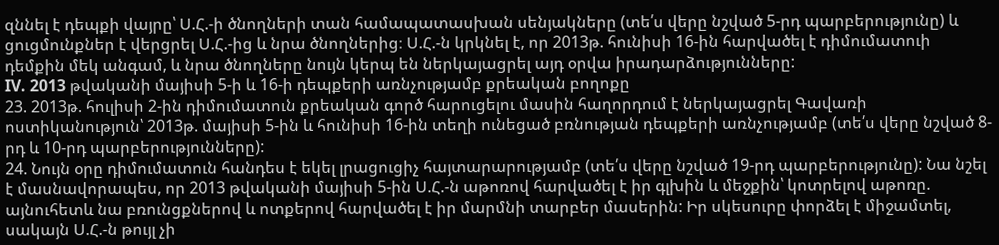զննել է դեպքի վայրը՝ Ս.Հ.-ի ծնողների տան համապատասխան սենյակները (տե՛ս վերը նշված 5-րդ պարբերությունը) և ցուցմունքներ է վերցրել Ս.Հ.-ից և նրա ծնողներից։ Ս.Հ.-ն կրկնել է, որ 2013թ. հունիսի 16-ին հարվածել է դիմումատուի դեմքին մեկ անգամ, և նրա ծնողները նույն կերպ են ներկայացրել այդ օրվա իրադարձությունները:
IV. 2013 թվականի մայիսի 5-ի և 16-ի դեպքերի առնչությամբ քրեական բողոքը
23. 2013թ. հուլիսի 2-ին դիմումատուն քրեական գործ հարուցելու մասին հաղորդում է ներկայացրել Գավառի ոստիկանություն՝ 2013թ. մայիսի 5-ին և հունիսի 16-ին տեղի ունեցած բռնության դեպքերի առնչությամբ (տե՛ս վերը նշված 8-րդ և 10-րդ պարբերությունները):
24. Նույն օրը դիմումատուն հանդես է եկել լրացուցիչ հայտարարությամբ (տե՛ս վերը նշված 19-րդ պարբերությունը): Նա նշել է մասնավորապես, որ 2013 թվականի մայիսի 5-ին Ս.Հ.-ն աթոռով հարվածել է իր գլխին և մեջքին՝ կոտրելով աթոռը. այնուհետև նա բռունցքներով և ոտքերով հարվածել է իր մարմնի տարբեր մասերին: Իր սկեսուրը փորձել է միջամտել, սակայն Ս.Հ.-ն թույլ չի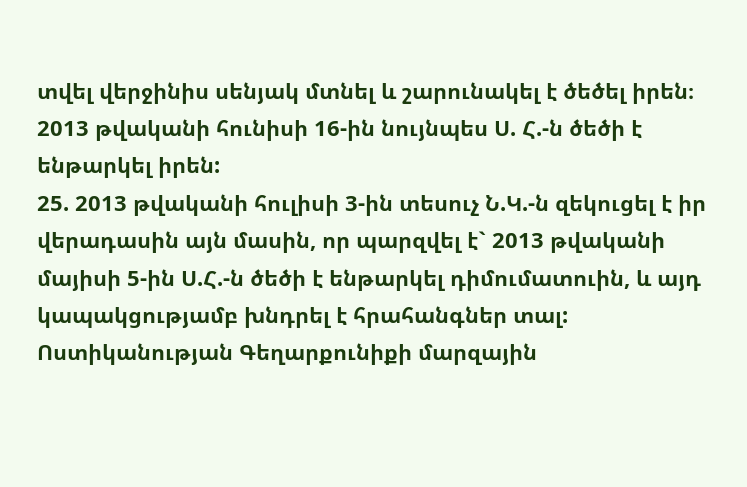տվել վերջինիս սենյակ մտնել և շարունակել է ծեծել իրեն։ 2013 թվականի հունիսի 16-ին նույնպես Ս. Հ.-ն ծեծի է ենթարկել իրեն:
25. 2013 թվականի հուլիսի 3-ին տեսուչ Ն.Կ.-ն զեկուցել է իր վերադասին այն մասին, որ պարզվել է` 2013 թվականի մայիսի 5-ին Ս.Հ.-ն ծեծի է ենթարկել դիմումատուին, և այդ կապակցությամբ խնդրել է հրահանգներ տալ: Ոստիկանության Գեղարքունիքի մարզային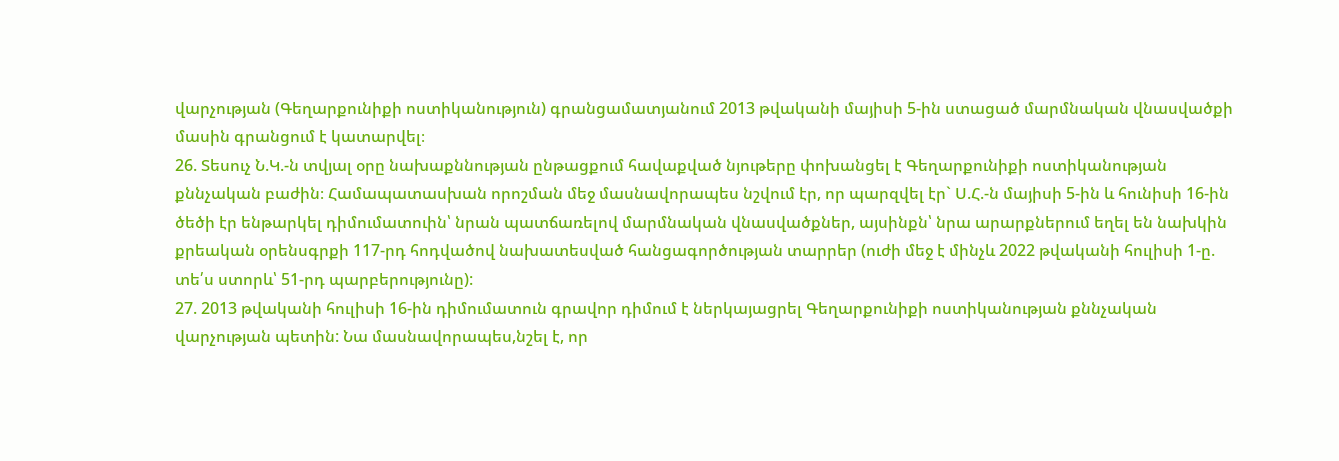վարչության (Գեղարքունիքի ոստիկանություն) գրանցամատյանում 2013 թվականի մայիսի 5-ին ստացած մարմնական վնասվածքի մասին գրանցում է կատարվել։
26. Տեսուչ Ն.Կ.-ն տվյալ օրը նախաքննության ընթացքում հավաքված նյութերը փոխանցել է Գեղարքունիքի ոստիկանության քննչական բաժին։ Համապատասխան որոշման մեջ մասնավորապես նշվում էր, որ պարզվել էր` Ս.Հ.-ն մայիսի 5-ին և հունիսի 16-ին ծեծի էր ենթարկել դիմումատուին՝ նրան պատճառելով մարմնական վնասվածքներ, այսինքն՝ նրա արարքներում եղել են նախկին քրեական օրենսգրքի 117-րդ հոդվածով նախատեսված հանցագործության տարրեր (ուժի մեջ է մինչև 2022 թվականի հուլիսի 1-ը. տե՛ս ստորև՝ 51-րդ պարբերությունը):
27. 2013 թվականի հուլիսի 16-ին դիմումատուն գրավոր դիմում է ներկայացրել Գեղարքունիքի ոստիկանության քննչական վարչության պետին: Նա մասնավորապես,նշել է, որ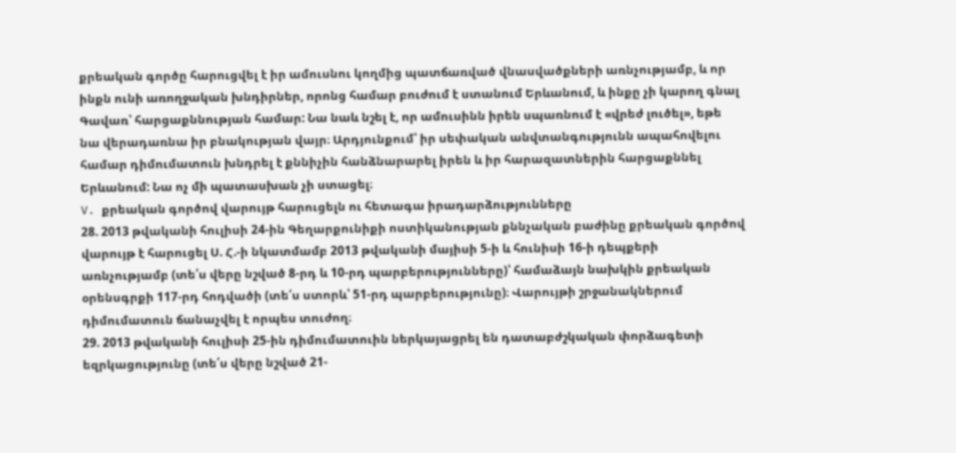քրեական գործը հարուցվել է իր ամուսնու կողմից պատճառված վնասվածքների առնչությամբ, և որ ինքն ունի առողջական խնդիրներ, որոնց համար բուժում է ստանում Երևանում, և ինքը չի կարող գնալ Գավառ՝ հարցաքննության համար: Նա նաև նշել է, որ ամուսինն իրեն սպառնում է «վրեժ լուծել», եթե նա վերադառնա իր բնակության վայր։ Արդյունքում՝ իր սեփական անվտանգությունն ապահովելու համար դիմումատուն խնդրել է քննիչին հանձնարարել իրեն և իր հարազատներին հարցաքննել Երևանում: Նա ոչ մի պատասխան չի ստացել։
V. քրեական գործով վարույթ հարուցելն ու հետագա իրադարձությունները
28. 2013 թվականի հուլիսի 24-ին Գեղարքունիքի ոստիկանության քննչական բաժինը քրեական գործով վարույթ է հարուցել Ս. Հ.-ի նկատմամբ 2013 թվականի մայիսի 5-ի և հունիսի 16-ի դեպքերի առնչությամբ (տե՛ս վերը նշված 8-րդ և 10-րդ պարբերությունները)՝ համաձայն նախկին քրեական օրենսգրքի 117-րդ հոդվածի (տե՛ս ստորև՝ 51-րդ պարբերությունը)։ Վարույթի շրջանակներում դիմումատուն ճանաչվել է որպես տուժող։
29. 2013 թվականի հուլիսի 25-ին դիմումատուին ներկայացրել են դատաբժշկական փորձագետի եզրկացությունը (տե՛ս վերը նշված 21-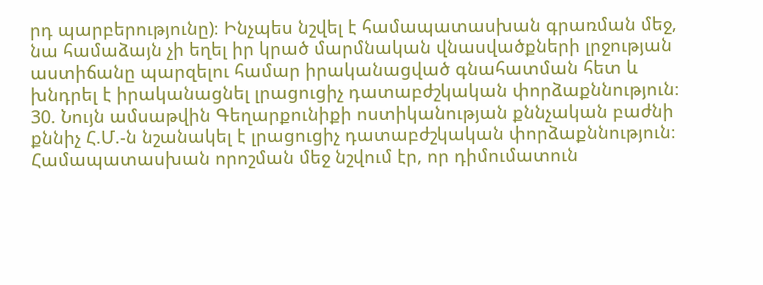րդ պարբերությունը)։ Ինչպես նշվել է համապատասխան գրառման մեջ, նա համաձայն չի եղել իր կրած մարմնական վնասվածքների լրջության աստիճանը պարզելու համար իրականացված գնահատման հետ և խնդրել է իրականացնել լրացուցիչ դատաբժշկական փորձաքննություն։
30. Նույն ամսաթվին Գեղարքունիքի ոստիկանության քննչական բաժնի քննիչ Հ.Մ.-ն նշանակել է լրացուցիչ դատաբժշկական փորձաքննություն։ Համապատասխան որոշման մեջ նշվում էր, որ դիմումատուն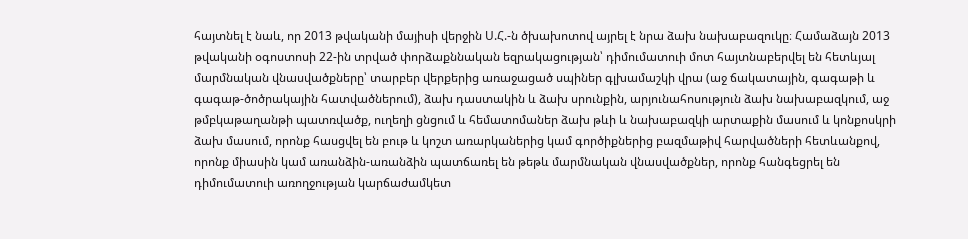հայտնել է նաև, որ 2013 թվականի մայիսի վերջին Ս.Հ.-ն ծխախոտով այրել է նրա ձախ նախաբազուկը։ Համաձայն 2013 թվականի օգոստոսի 22-ին տրված փորձաքննական եզրակացության՝ դիմումատուի մոտ հայտնաբերվել են հետևյալ մարմնական վնասվածքները՝ տարբեր վերքերից առաջացած սպիներ գլխամաշկի վրա (աջ ճակատային, գագաթի և գագաթ-ծոծրակային հատվածներում), ձախ դաստակին և ձախ սրունքին, արյունահոսություն ձախ նախաբազկում, աջ թմբկաթաղանթի պատռվածք, ուղեղի ցնցում և հեմատոմաներ ձախ թևի և նախաբազկի արտաքին մասում և կոնքոսկրի ձախ մասում, որոնք հասցվել են բութ և կոշտ առարկաներից կամ գործիքներից բազմաթիվ հարվածների հետևանքով, որոնք միասին կամ առանձին-առանձին պատճառել են թեթև մարմնական վնասվածքներ, որոնք հանգեցրել են դիմումատուի առողջության կարճաժամկետ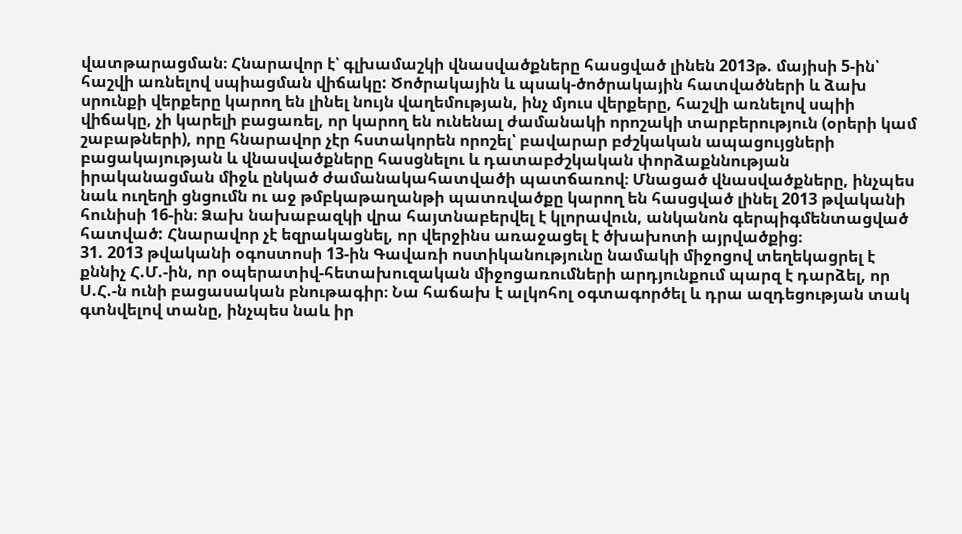վատթարացման։ Հնարավոր է՝ գլխամաշկի վնասվածքները հասցված լինեն 2013թ. մայիսի 5-ին՝ հաշվի առնելով սպիացման վիճակը: Ծոծրակային և պսակ-ծոծրակային հատվածների և ձախ սրունքի վերքերը կարող են լինել նույն վաղեմության, ինչ մյուս վերքերը, հաշվի առնելով սպիի վիճակը, չի կարելի բացառել, որ կարող են ունենալ ժամանակի որոշակի տարբերություն (օրերի կամ շաբաթների), որը հնարավոր չէր հստակորեն որոշել՝ բավարար բժշկական ապացույցների բացակայության և վնասվածքները հասցնելու և դատաբժշկական փորձաքննության իրականացման միջև ընկած ժամանակահատվածի պատճառով։ Մնացած վնասվածքները, ինչպես նաև ուղեղի ցնցումն ու աջ թմբկաթաղանթի պատռվածքը կարող են հասցված լինել 2013 թվականի հունիսի 16-ին։ Ձախ նախաբազկի վրա հայտնաբերվել է կլորավուն, անկանոն գերպիգմենտացված հատված: Հնարավոր չէ եզրակացնել, որ վերջինս առաջացել է ծխախոտի այրվածքից։
31. 2013 թվականի օգոստոսի 13-ին Գավառի ոստիկանությունը նամակի միջոցով տեղեկացրել է քննիչ Հ.Մ.-ին, որ օպերատիվ-հետախուզական միջոցառումների արդյունքում պարզ է դարձել, որ Ս.Հ.-ն ունի բացասական բնութագիր։ Նա հաճախ է ալկոհոլ օգտագործել և դրա ազդեցության տակ գտնվելով տանը, ինչպես նաև իր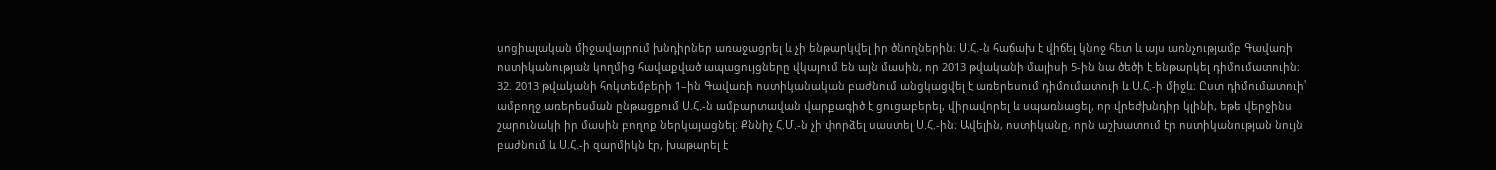սոցիալական միջավայրում խնդիրներ առաջացրել և չի ենթարկվել իր ծնողներին։ Ս.Հ.-ն հաճախ է վիճել կնոջ հետ և այս առնչությամբ Գավառի ոստիկանության կողմից հավաքված ապացույցները վկայում են այն մասին, որ 2013 թվականի մայիսի 5-ին նա ծեծի է ենթարկել դիմումատուին։
32. 2013 թվականի հոկտեմբերի 1–ին Գավառի ոստիկանական բաժնում անցկացվել է առերեսում դիմումատուի և Ս.Հ.-ի միջև։ Ըստ դիմումատուի՝ ամբողջ առերեսման ընթացքում Ս.Հ.-ն ամբարտավան վարքագիծ է ցուցաբերել, վիրավորել և սպառնացել, որ վրեժխնդիր կլինի, եթե վերջինս շարունակի իր մասին բողոք ներկայացնել։ Քննիչ Հ.Մ.-ն չի փորձել սաստել Ս.Հ.-ին։ Ավելին, ոստիկանը, որն աշխատում էր ոստիկանության նույն բաժնում և Ս.Հ.-ի զարմիկն էր, խաթարել է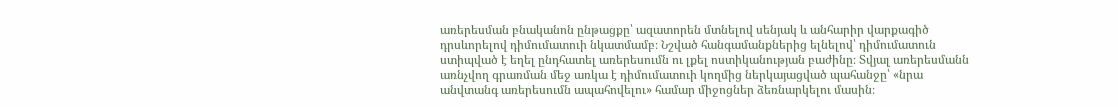առերեսման բնականոն ընթացքը՝ ազատորեն մտնելով սենյակ և անհարիր վարքագիծ դրսևորելով դիմումատուի նկատմամբ։ Նշված հանգամանքներից ելնելով՝ դիմումատուն ստիպված է եղել ընդհատել առերեսումն ու լքել ոստիկանության բաժինը։ Տվյալ առերեսմանն առնչվող գրառման մեջ առկա է դիմումատուի կողմից ներկայացված պահանջը՝ «նրա անվտանգ առերեսումն ապահովելու» համար միջոցներ ձեռնարկելու մասին։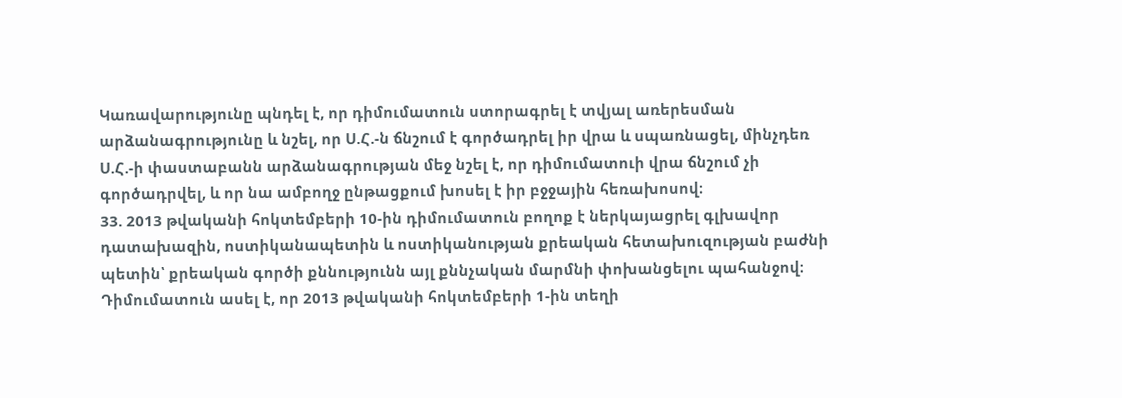Կառավարությունը պնդել է, որ դիմումատուն ստորագրել է տվյալ առերեսման արձանագրությունը և նշել, որ Ս.Հ.-ն ճնշում է գործադրել իր վրա և սպառնացել, մինչդեռ Ս.Հ.-ի փաստաբանն արձանագրության մեջ նշել է, որ դիմումատուի վրա ճնշում չի գործադրվել, և որ նա ամբողջ ընթացքում խոսել է իր բջջային հեռախոսով։
33. 2013 թվականի հոկտեմբերի 10-ին դիմումատուն բողոք է ներկայացրել գլխավոր դատախազին, ոստիկանապետին և ոստիկանության քրեական հետախուզության բաժնի պետին՝ քրեական գործի քննությունն այլ քննչական մարմնի փոխանցելու պահանջով։ Դիմումատուն ասել է, որ 2013 թվականի հոկտեմբերի 1-ին տեղի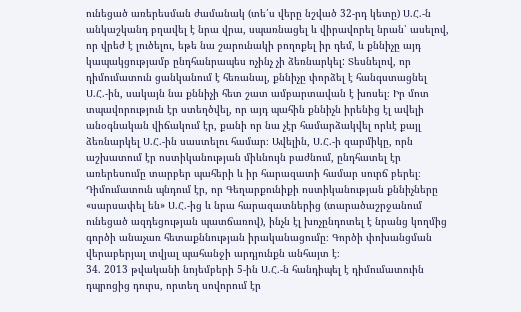ունեցած առերեսման ժամանակ (տե՛ս վերը նշված 32-րդ կետը) Ս.Հ.-ն անկաշկանդ բղավել է նրա վրա, սպառնացել և վիրավորել նրան՝ ասելով, որ վրեժ է լուծելու, եթե նա շարունակի բողոքել իր դեմ, և քննիչը այդ կապակցությամբ ընդհանրապես ոչինչ չի ձեռնարկել: Տեսնելով, որ դիմումատուն ցանկանում է հեռանալ, քննիչը փորձել է հանգստացնել Ս.Հ.-ին, սակայն նա քննիչի հետ շատ ամբարտավան է խոսել։ Իր մոտ տպավորություն էր ստեղծվել, որ այդ պահին քննիչն իրենից էլ ավելի անօգնական վիճակում էր, քանի որ նա չէր համարձակվել որևէ քայլ ձեռնարկել Ս.Հ.-ին սաստելու համար։ Ավելին, Ս.Հ.-ի զարմիկը, որն աշխատում էր ոստիկանության միևնույն բաժնում, ընդհատել էր առերեսումը տարբեր պահերի և իր հարազատի համար սուրճ բերել։ Դիմումատուն պնդում էր, որ Գեղարքունիքի ոստիկանության քննիչները «սարսափել են» Ս.Հ.-ից և նրա հարազատներից (տարածաշրջանում ունեցած ազդեցության պատճառով), ինչն էլ խոչընդոտել է նրանց կողմից գործի անաչառ հետաքննության իրականացումը։ Գործի փոխանցման վերաբերյալ տվյալ պահանջի արդյունքն անհայտ է։
34. 2013 թվականի նոյեմբերի 5-ին Ս.Հ.-ն հանդիպել է դիմումատուին դպրոցից դուրս, որտեղ սովորում էր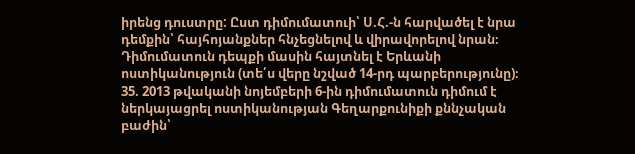իրենց դուստրը: Ըստ դիմումատուի՝ Ս.Հ.-ն հարվածել է նրա դեմքին՝ հայհոյանքներ հնչեցնելով և վիրավորելով նրան։ Դիմումատուն դեպքի մասին հայտնել է Երևանի ոստիկանություն (տե՛ս վերը նշված 14-րդ պարբերությունը)։
35. 2013 թվականի նոյեմբերի 6-ին դիմումատուն դիմում է ներկայացրել ոստիկանության Գեղարքունիքի քննչական բաժին՝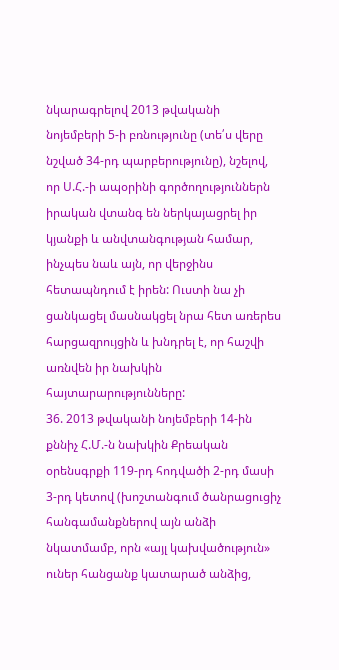նկարագրելով 2013 թվականի նոյեմբերի 5-ի բռնությունը (տե՛ս վերը նշված 34-րդ պարբերությունը), նշելով, որ Ս.Հ.-ի ապօրինի գործողություններն իրական վտանգ են ներկայացրել իր կյանքի և անվտանգության համար, ինչպես նաև այն, որ վերջինս հետապնդում է իրեն: Ուստի նա չի ցանկացել մասնակցել նրա հետ առերես հարցազրույցին և խնդրել է, որ հաշվի առնվեն իր նախկին հայտարարությունները:
36. 2013 թվականի նոյեմբերի 14-ին քննիչ Հ.Մ.-ն նախկին Քրեական օրենսգրքի 119-րդ հոդվածի 2-րդ մասի 3-րդ կետով (խոշտանգում ծանրացուցիչ հանգամանքներով այն անձի նկատմամբ, որն «այլ կախվածություն» ուներ հանցանք կատարած անձից,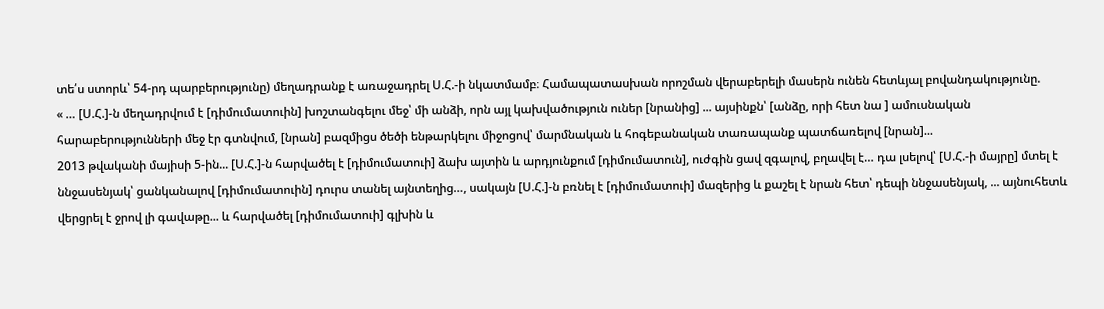տե՛ս ստորև՝ 54-րդ պարբերությունը) մեղադրանք է առաջադրել Ս.Հ.-ի նկատմամբ։ Համապատասխան որոշման վերաբերելի մասերն ունեն հետևյալ բովանդակությունը.
« … [Ս.Հ.]-ն մեղադրվում է [դիմումատուին] խոշտանգելու մեջ՝ մի անձի, որն այլ կախվածություն ուներ [նրանից] ... այսինքն՝ [անձը, որի հետ նա ] ամուսնական հարաբերությունների մեջ էր գտնվում, [նրան] բազմիցս ծեծի ենթարկելու միջոցով՝ մարմնական և հոգեբանական տառապանք պատճառելով [նրան]...
2013 թվականի մայիսի 5-ին... [Ս.Հ.]-ն հարվածել է [դիմումատուի] ձախ այտին և արդյունքում [դիմումատուն], ուժգին ցավ զգալով, բղավել է… դա լսելով՝ [Ս.Հ.-ի մայրը] մտել է ննջասենյակ՝ ցանկանալով [դիմումատուին] դուրս տանել այնտեղից…, սակայն [Ս.Հ.]-ն բռնել է [դիմումատուի] մազերից և քաշել է նրան հետ՝ դեպի ննջասենյակ, ... այնուհետև վերցրել է ջրով լի գավաթը... և հարվածել [դիմումատուի] գլխին և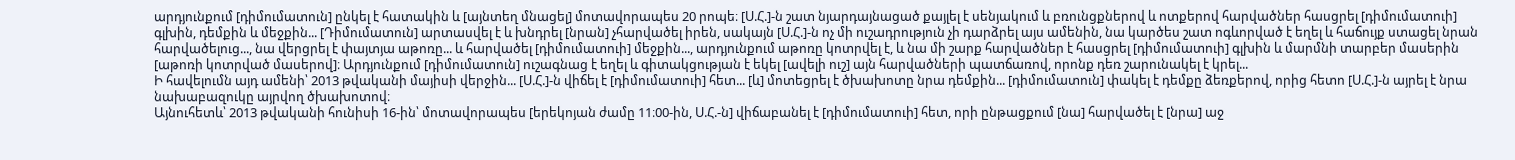արդյունքում [դիմումատուն] ընկել է հատակին և [այնտեղ մնացել] մոտավորապես 20 րոպե։ [Ս.Հ.]-ն շատ նյարդայնացած քայլել է սենյակում և բռունցքներով և ոտքերով հարվածներ հասցրել [դիմումատուի] գլխին, դեմքին և մեջքին... [Դիմումատուն] արտասվել է և խնդրել [նրան] չհարվածել իրեն, սակայն [Ս.Հ.]-ն ոչ մի ուշադրություն չի դարձրել այս ամենին, նա կարծես շատ ոգևորված է եղել և հաճույք ստացել նրան հարվածելուց..., նա վերցրել է փայտյա աթոռը... և հարվածել [դիմումատուի] մեջքին..., արդյունքում աթոռը կոտրվել է, և նա մի շարք հարվածներ է հասցրել [դիմումատուի] գլխին և մարմնի տարբեր մասերին [աթոռի կոտրված մասերով]։ Արդյունքում [դիմումատուն] ուշագնաց է եղել և գիտակցության է եկել [ավելի ուշ] այն հարվածների պատճառով, որոնք դեռ շարունակել է կրել...
Ի հավելումն այդ ամենի՝ 2013 թվականի մայիսի վերջին... [Ս.Հ.]-ն վիճել է [դիմումատուի] հետ... [և] մոտեցրել է ծխախոտը նրա դեմքին... [դիմումատուն] փակել է դեմքը ձեռքերով, որից հետո [Ս.Հ.]-ն այրել է նրա նախաբազուկը այրվող ծխախոտով։
Այնուհետև՝ 2013 թվականի հունիսի 16-ին՝ մոտավորապես [երեկոյան ժամը 11։00-ին, Ս.Հ.-ն] վիճաբանել է [դիմումատուի] հետ, որի ընթացքում [նա] հարվածել է [նրա] աջ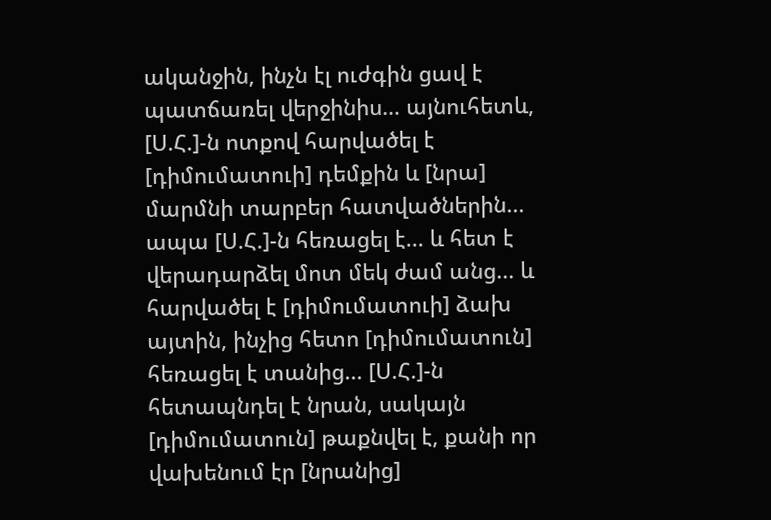ականջին, ինչն էլ ուժգին ցավ է պատճառել վերջինիս… այնուհետև, [Ս.Հ.]-ն ոտքով հարվածել է [դիմումատուի] դեմքին և [նրա] մարմնի տարբեր հատվածներին... ապա [Ս.Հ.]-ն հեռացել է... և հետ է վերադարձել մոտ մեկ ժամ անց... և հարվածել է [դիմումատուի] ձախ այտին, ինչից հետո [դիմումատուն] հեռացել է տանից... [Ս.Հ.]-ն հետապնդել է նրան, սակայն [դիմումատուն] թաքնվել է, քանի որ վախենում էր [նրանից]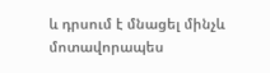և դրսում է մնացել մինչև մոտավորապես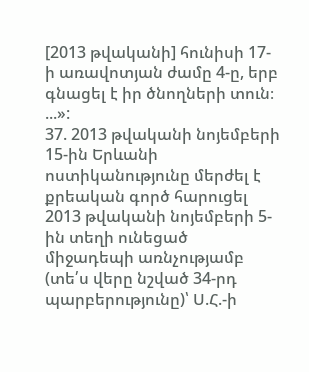[2013 թվականի] հունիսի 17-ի առավոտյան ժամը 4-ը, երբ գնացել է իր ծնողների տուն։
...»:
37. 2013 թվականի նոյեմբերի 15-ին Երևանի ոստիկանությունը մերժել է քրեական գործ հարուցել 2013 թվականի նոյեմբերի 5-ին տեղի ունեցած միջադեպի առնչությամբ (տե՛ս վերը նշված 34-րդ պարբերությունը)՝ Ս.Հ.-ի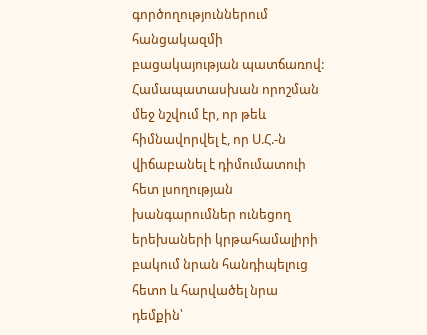գործողություններում հանցակազմի բացակայության պատճառով: Համապատասխան որոշման մեջ նշվում էր, որ թեև հիմնավորվել է, որ Ս.Հ.-ն վիճաբանել է դիմումատուի հետ լսողության խանգարումներ ունեցող երեխաների կրթահամալիրի բակում նրան հանդիպելուց հետո և հարվածել նրա դեմքին՝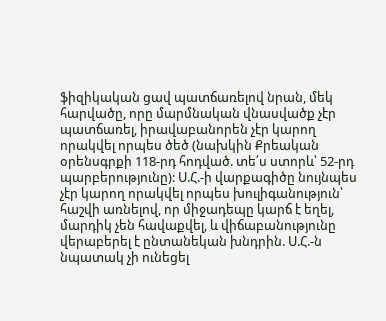ֆիզիկական ցավ պատճառելով նրան, մեկ հարվածը, որը մարմնական վնասվածք չէր պատճառել, իրավաբանորեն չէր կարող որակվել որպես ծեծ (նախկին Քրեական օրենսգրքի 118-րդ հոդված. տե՛ս ստորև՝ 52-րդ պարբերությունը): Ս.Հ.-ի վարքագիծը նույնպես չէր կարող որակվել որպես խուլիգանություն՝ հաշվի առնելով, որ միջադեպը կարճ է եղել, մարդիկ չեն հավաքվել, և վիճաբանությունը վերաբերել է ընտանեկան խնդրին. Ս.Հ.-ն նպատակ չի ունեցել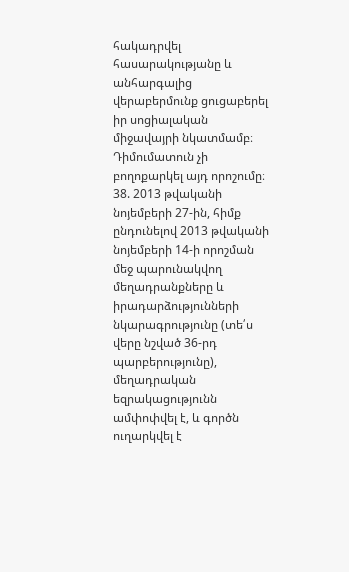հակադրվել հասարակությանը և անհարգալից վերաբերմունք ցուցաբերել իր սոցիալական միջավայրի նկատմամբ։ Դիմումատուն չի բողոքարկել այդ որոշումը։
38. 2013 թվականի նոյեմբերի 27-ին, հիմք ընդունելով 2013 թվականի նոյեմբերի 14-ի որոշման մեջ պարունակվող մեղադրանքները և իրադարձությունների նկարագրությունը (տե՛ս վերը նշված 36-րդ պարբերությունը), մեղադրական եզրակացությունն ամփոփվել է, և գործն ուղարկվել է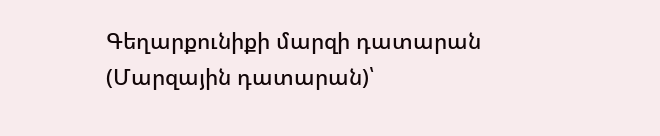Գեղարքունիքի մարզի դատարան (Մարզային դատարան)՝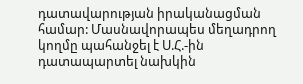դատավարության իրականացման համար: Մասնավորապես մեղադրող կողմը պահանջել է Ս.Հ.-ին դատապարտել նախկին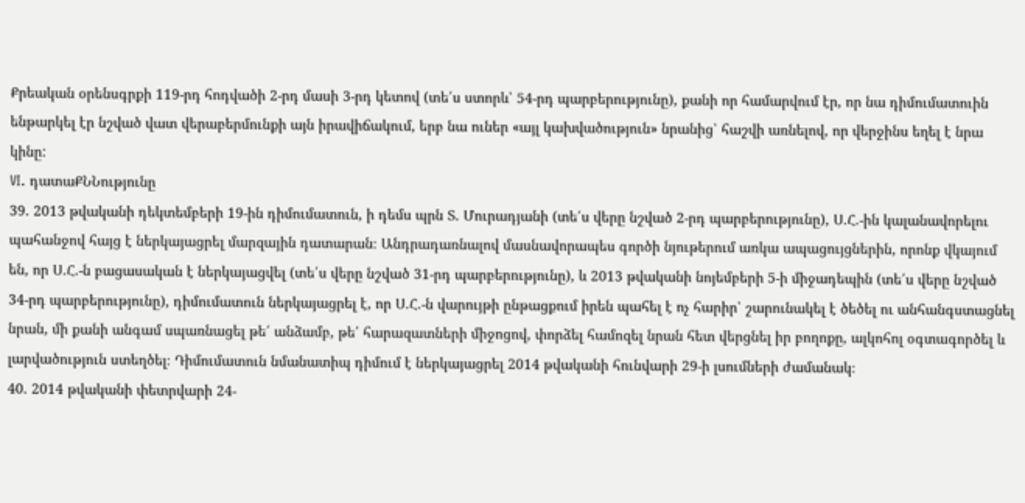Քրեական օրենսգրքի 119-րդ հոդվածի 2-րդ մասի 3-րդ կետով (տե՛ս ստորև՝ 54-րդ պարբերությունը), քանի որ համարվում էր, որ նա դիմումատուին ենթարկել էր նշված վատ վերաբերմունքի այն իրավիճակում, երբ նա ուներ «այլ կախվածություն» նրանից՝ հաշվի առնելով, որ վերջինս եղել է նրա կինը:
VI. դատաՔՆՆությունը
39. 2013 թվականի դեկտեմբերի 19-ին դիմումատուն, ի դեմս պրն Տ. Մուրադյանի (տե՛ս վերը նշված 2-րդ պարբերությունը), Ս.Հ.-ին կալանավորելու պահանջով հայց է ներկայացրել մարզային դատարան։ Անդրադառնալով մասնավորապես գործի նյութերում առկա ապացույցներին, որոնք վկայում են, որ Ս.Հ.-ն բացասական է ներկայացվել (տե՛ս վերը նշված 31-րդ պարբերությունը), և 2013 թվականի նոյեմբերի 5-ի միջադեպին (տե՛ս վերը նշված 34-րդ պարբերությունը), դիմումատուն ներկայացրել է, որ Ս.Հ.-ն վարույթի ընթացքում իրեն պահել է ոչ հարիր՝ շարունակել է ծեծել ու անհանգստացնել նրան, մի քանի անգամ սպառնացել թե՛ անձամբ, թե՛ հարազատների միջոցով, փորձել համոզել նրան հետ վերցնել իր բողոքը, ալկոհոլ օգտագործել և լարվածություն ստեղծել։ Դիմումատուն նմանատիպ դիմում է ներկայացրել 2014 թվականի հունվարի 29-ի լսումների ժամանակ։
40. 2014 թվականի փետրվարի 24-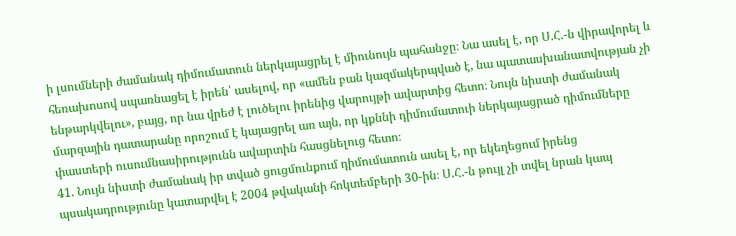ի լսումների ժամանակ դիմումատուն ներկայացրել է միունույն պահանջը։ Նա ասել է, որ Ս.Հ.-ն վիրավորել և հեռախոսով սպառնացել է իրեն՝ ասելով, որ «ամեն բան կազմակերպված է, նա պատասխանատվության չի ենթարկվելու», բայց, որ նա վրեժ է լուծելու իրենից վարույթի ավարտից հետո։ Նույն նիստի ժամանակ մարզային դատարանը որոշում է կայացրել առ այն, որ կքննի դիմումատուի ներկայացրած դիմումները փաստերի ուսումնասիրությունն ավարտին հասցնելուց հետո։
41. Նույն նիստի ժամանակ իր տված ցուցմունքում դիմումատուն ասել է, որ եկեղեցում իրենց պսակադրությունը կատարվել է 2004 թվականի հոկտեմբերի 30-ին։ Ս.Հ.-ն թույլ չի տվել նրան կապ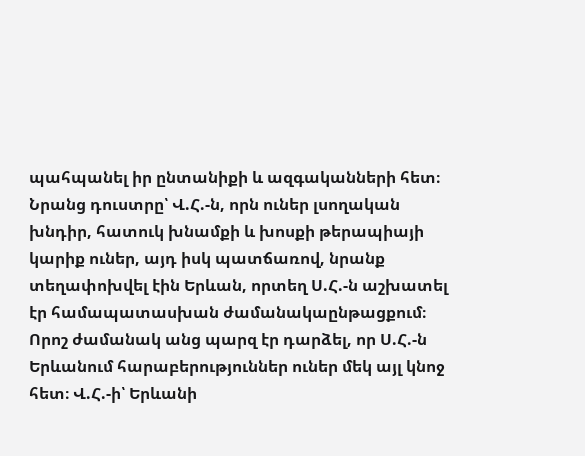պահպանել իր ընտանիքի և ազգականների հետ։ Նրանց դուստրը՝ Վ.Հ.-ն, որն ուներ լսողական խնդիր, հատուկ խնամքի և խոսքի թերապիայի կարիք ուներ, այդ իսկ պատճառով, նրանք տեղափոխվել էին Երևան, որտեղ Ս.Հ.-ն աշխատել էր համապատասխան ժամանակաընթացքում։ Որոշ ժամանակ անց պարզ էր դարձել, որ Ս.Հ.-ն Երևանում հարաբերություններ ուներ մեկ այլ կնոջ հետ։ Վ.Հ.-ի՝ Երևանի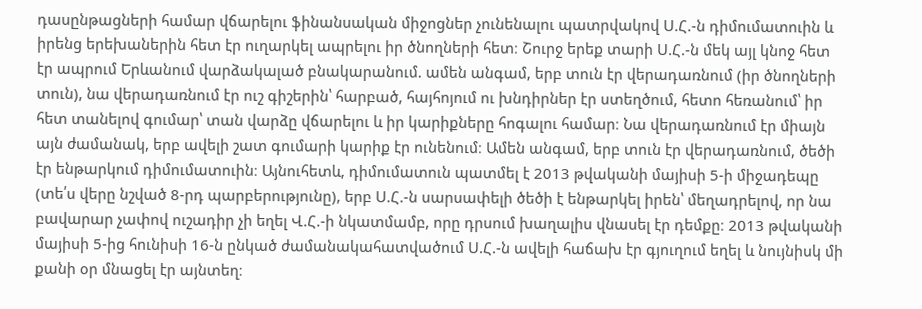դասընթացների համար վճարելու ֆինանսական միջոցներ չունենալու պատրվակով Ս.Հ.-ն դիմումատուին և իրենց երեխաներին հետ էր ուղարկել ապրելու իր ծնողների հետ։ Շուրջ երեք տարի Ս.Հ.-ն մեկ այլ կնոջ հետ էր ապրում Երևանում վարձակալած բնակարանում. ամեն անգամ, երբ տուն էր վերադառնում (իր ծնողների տուն), նա վերադառնում էր ուշ գիշերին՝ հարբած, հայհոյում ու խնդիրներ էր ստեղծում, հետո հեռանում՝ իր հետ տանելով գումար՝ տան վարձը վճարելու և իր կարիքները հոգալու համար։ Նա վերադառնում էր միայն այն ժամանակ, երբ ավելի շատ գումարի կարիք էր ունենում։ Ամեն անգամ, երբ տուն էր վերադառնում, ծեծի էր ենթարկում դիմումատուին։ Այնուհետև, դիմումատուն պատմել է 2013 թվականի մայիսի 5-ի միջադեպը (տե՛ս վերը նշված 8-րդ պարբերությունը), երբ Ս.Հ.-ն սարսափելի ծեծի է ենթարկել իրեն՝ մեղադրելով, որ նա բավարար չափով ուշադիր չի եղել Վ.Հ.-ի նկատմամբ, որը դրսում խաղալիս վնասել էր դեմքը։ 2013 թվականի մայիսի 5-ից հունիսի 16-ն ընկած ժամանակահատվածում Ս.Հ.-ն ավելի հաճախ էր գյուղում եղել և նույնիսկ մի քանի օր մնացել էր այնտեղ։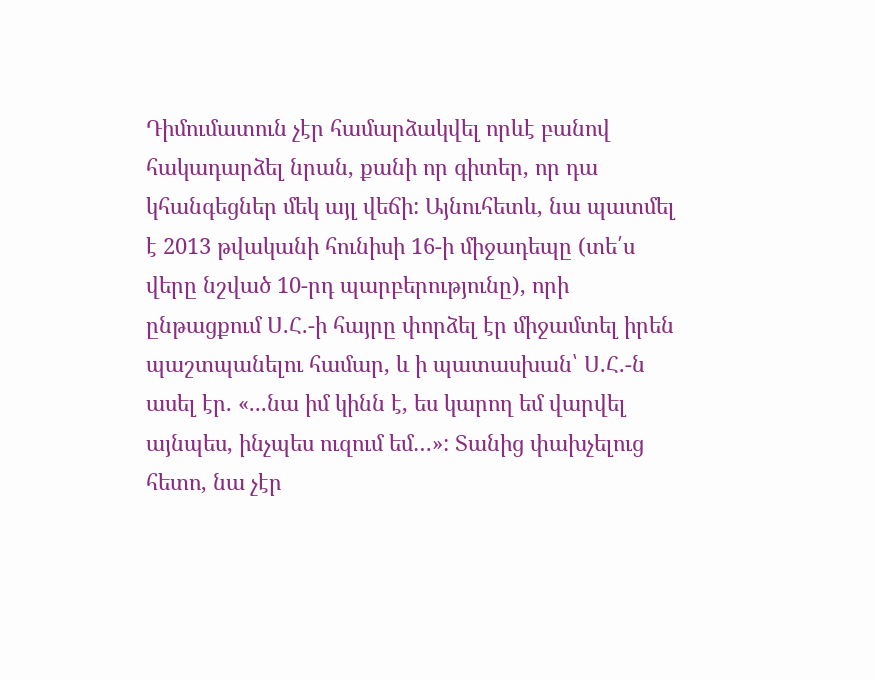Դիմումատուն չէր համարձակվել որևէ բանով հակադարձել նրան, քանի որ գիտեր, որ դա կհանգեցներ մեկ այլ վեճի: Այնուհետև, նա պատմել է 2013 թվականի հունիսի 16-ի միջադեպը (տե՛ս վերը նշված 10-րդ պարբերությունը), որի ընթացքում Ս.Հ.-ի հայրը փորձել էր միջամտել իրեն պաշտպանելու համար, և ի պատասխան՝ Ս.Հ.-ն ասել էր. «...նա իմ կինն է, ես կարող եմ վարվել այնպես, ինչպես ուզում եմ…»: Տանից փախչելուց հետո, նա չէր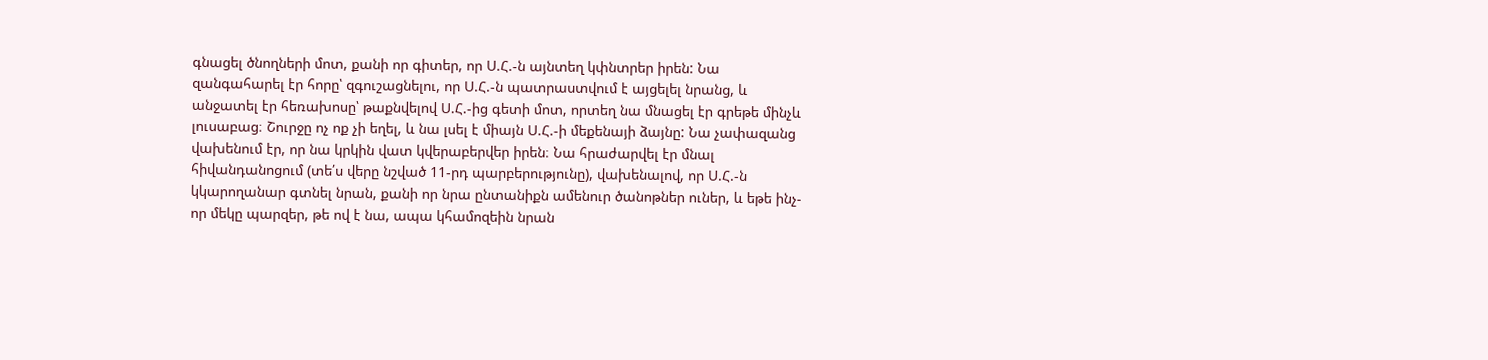գնացել ծնողների մոտ, քանի որ գիտեր, որ Ս.Հ.-ն այնտեղ կփնտրեր իրեն: Նա զանգահարել էր հորը՝ զգուշացնելու, որ Ս.Հ.-ն պատրաստվում է այցելել նրանց, և անջատել էր հեռախոսը՝ թաքնվելով Ս.Հ.-ից գետի մոտ, որտեղ նա մնացել էր գրեթե մինչև լուսաբաց։ Շուրջը ոչ ոք չի եղել, և նա լսել է միայն Ս.Հ.-ի մեքենայի ձայնը: Նա չափազանց վախենում էր, որ նա կրկին վատ կվերաբերվեր իրեն։ Նա հրաժարվել էր մնալ հիվանդանոցում (տե՛ս վերը նշված 11-րդ պարբերությունը), վախենալով, որ Ս.Հ.-ն կկարողանար գտնել նրան, քանի որ նրա ընտանիքն ամենուր ծանոթներ ուներ, և եթե ինչ-որ մեկը պարզեր, թե ով է նա, ապա կհամոզեին նրան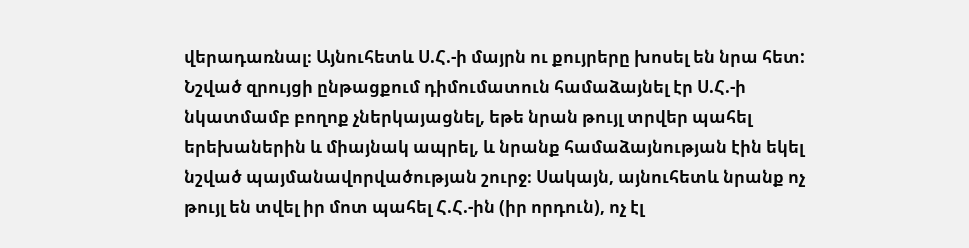վերադառնալ։ Այնուհետև Ս.Հ.-ի մայրն ու քույրերը խոսել են նրա հետ: Նշված զրույցի ընթացքում դիմումատուն համաձայնել էր Ս.Հ.-ի նկատմամբ բողոք չներկայացնել, եթե նրան թույլ տրվեր պահել երեխաներին և միայնակ ապրել, և նրանք համաձայնության էին եկել նշված պայմանավորվածության շուրջ։ Սակայն, այնուհետև նրանք ոչ թույլ են տվել իր մոտ պահել Հ.Հ.-ին (իր որդուն), ոչ էլ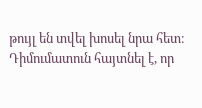թույլ են տվել խոսել նրա հետ։ Դիմումատուն հայտնել է, որ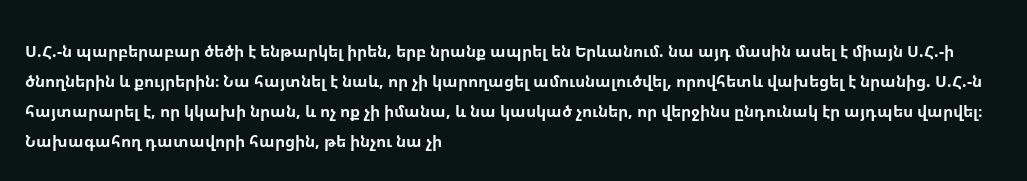Ս.Հ.-ն պարբերաբար ծեծի է ենթարկել իրեն, երբ նրանք ապրել են Երևանում. նա այդ մասին ասել է միայն Ս.Հ.-ի ծնողներին և քույրերին։ Նա հայտնել է նաև, որ չի կարողացել ամուսնալուծվել, որովհետև վախեցել է նրանից. Ս.Հ.-ն հայտարարել է, որ կկախի նրան, և ոչ ոք չի իմանա, և նա կասկած չուներ, որ վերջինս ընդունակ էր այդպես վարվել։ Նախագահող դատավորի հարցին, թե ինչու նա չի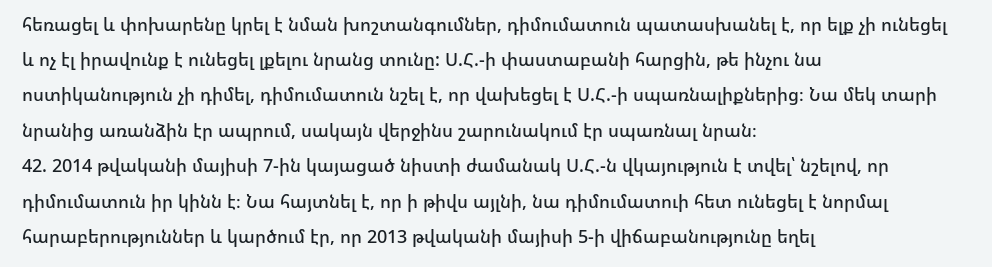հեռացել և փոխարենը կրել է նման խոշտանգումներ, դիմումատուն պատասխանել է, որ ելք չի ունեցել և ոչ էլ իրավունք է ունեցել լքելու նրանց տունը: Ս.Հ.-ի փաստաբանի հարցին, թե ինչու նա ոստիկանություն չի դիմել, դիմումատուն նշել է, որ վախեցել է Ս.Հ.-ի սպառնալիքներից։ Նա մեկ տարի նրանից առանձին էր ապրում, սակայն վերջինս շարունակում էր սպառնալ նրան։
42. 2014 թվականի մայիսի 7-ին կայացած նիստի ժամանակ Ս.Հ.-ն վկայություն է տվել՝ նշելով, որ դիմումատուն իր կինն է։ Նա հայտնել է, որ ի թիվս այլնի, նա դիմումատուի հետ ունեցել է նորմալ հարաբերություններ և կարծում էր, որ 2013 թվականի մայիսի 5-ի վիճաբանությունը եղել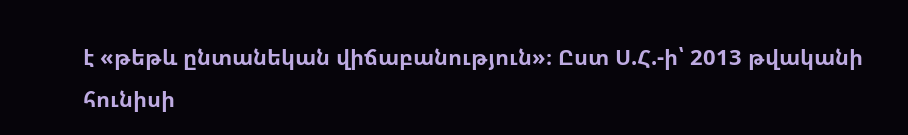է «թեթև ընտանեկան վիճաբանություն»։ Ըստ Ս.Հ.-ի՝ 2013 թվականի հունիսի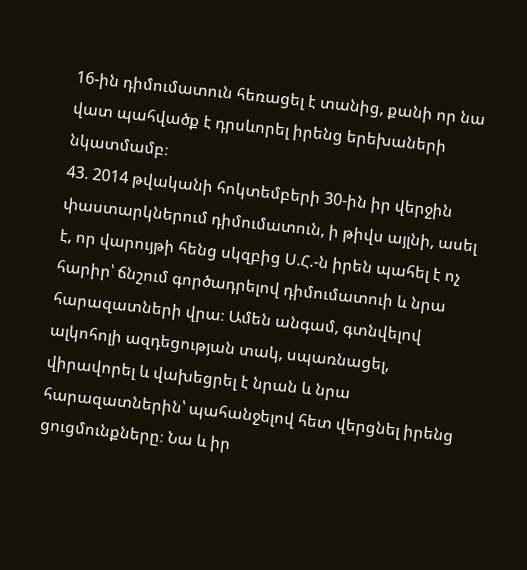16-ին դիմումատուն հեռացել է տանից, քանի որ նա վատ պահվածք է դրսևորել իրենց երեխաների նկատմամբ։
43. 2014 թվականի հոկտեմբերի 30-ին իր վերջին փաստարկներում դիմումատուն, ի թիվս այլնի, ասել է, որ վարույթի հենց սկզբից Ս.Հ.-ն իրեն պահել է ոչ հարիր՝ ճնշում գործադրելով դիմումատուի և նրա հարազատների վրա։ Ամեն անգամ, գտնվելով ալկոհոլի ազդեցության տակ, սպառնացել, վիրավորել և վախեցրել է նրան և նրա հարազատներին՝ պահանջելով հետ վերցնել իրենց ցուցմունքները։ Նա և իր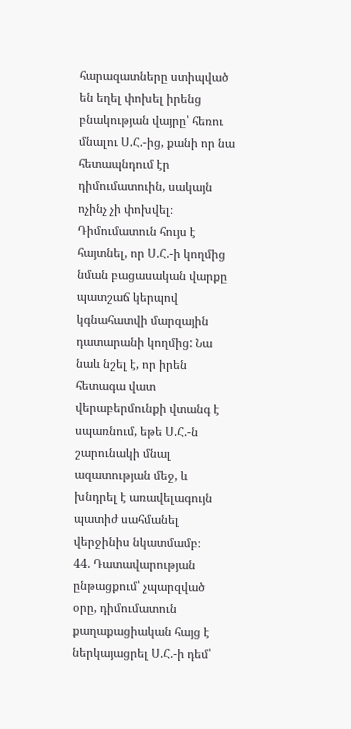հարազատները ստիպված են եղել փոխել իրենց բնակության վայրը՝ հեռու մնալու Ս.Հ.-ից, քանի որ նա հետապնդում էր դիմումատուին, սակայն ոչինչ չի փոխվել։ Դիմումատուն հույս է հայտնել, որ Ս.Հ.-ի կողմից նման բացասական վարքը պատշաճ կերպով կգնահատվի մարզային դատարանի կողմից: Նա նաև նշել է, որ իրեն հետագա վատ վերաբերմունքի վտանգ է սպառնում, եթե Ս.Հ.-ն շարունակի մնալ ազատության մեջ, և խնդրել է առավելագույն պատիժ սահմանել վերջինիս նկատմամբ։
44. Դատավարության ընթացքում՝ չպարզված օրը, դիմումատուն քաղաքացիական հայց է ներկայացրել Ս.Հ.-ի դեմ՝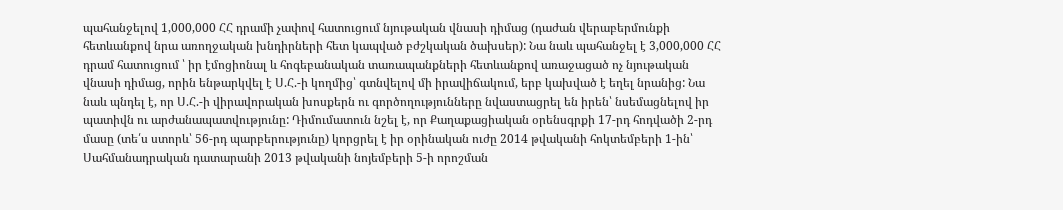պահանջելով 1,000,000 ՀՀ դրամի չափով հատուցում նյութական վնասի դիմաց (դաժան վերաբերմունքի հետևանքով նրա առողջական խնդիրների հետ կապված բժշկական ծախսեր): Նա նաև պահանջել է 3,000,000 ՀՀ դրամ հատուցում ՝ իր էմոցիոնալ և հոգեբանական տառապանքների հետևանքով առաջացած ոչ նյութական վնասի դիմաց, որին ենթարկվել է Ս.Հ.-ի կողմից՝ գտնվելով մի իրավիճակում, երբ կախված է եղել նրանից: Նա նաև պնդել է, որ Ս.Հ.-ի վիրավորական խոսքերն ու գործողությունները նվաստացրել են իրեն՝ նսեմացնելով իր պատիվն ու արժանապատվությունը: Դիմումատուն նշել է, որ Քաղաքացիական օրենսգրքի 17-րդ հոդվածի 2-րդ մասը (տե՛ս ստորև՝ 56-րդ պարբերությունը) կորցրել է իր օրինական ուժը 2014 թվականի հոկտեմբերի 1-ին՝ Սահմանադրական դատարանի 2013 թվականի նոյեմբերի 5-ի որոշման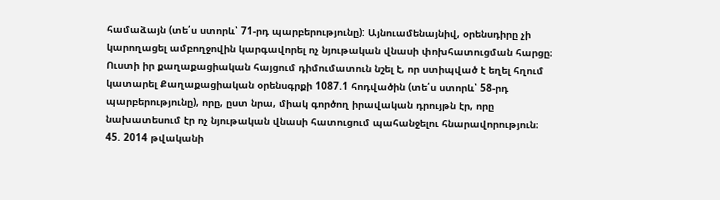համաձայն (տե՛ս ստորև՝ 71-րդ պարբերությունը): Այնուամենայնիվ, օրենսդիրը չի կարողացել ամբողջովին կարգավորել ոչ նյութական վնասի փոխհատուցման հարցը։ Ուստի իր քաղաքացիական հայցում դիմումատուն նշել է, որ ստիպված է եղել հղում կատարել Քաղաքացիական օրենսգրքի 1087.1 հոդվածին (տե՛ս ստորև՝ 58-րդ պարբերությունը), որը, ըստ նրա, միակ գործող իրավական դրույթն էր, որը նախատեսում էր ոչ նյութական վնասի հատուցում պահանջելու հնարավորություն։
45. 2014 թվականի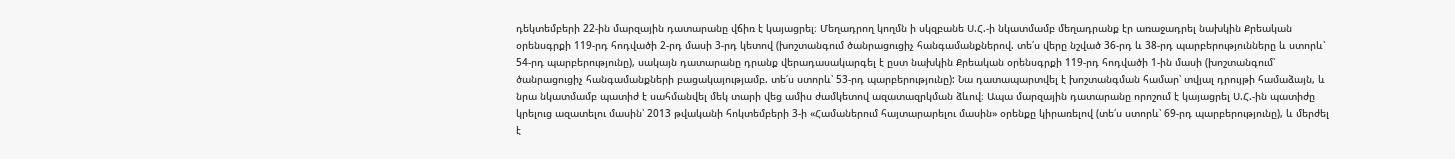դեկտեմբերի 22-ին մարզային դատարանը վճիռ է կայացրել։ Մեղադրող կողմն ի սկզբանե Ս.Հ.-ի նկատմամբ մեղադրանք էր առաջադրել նախկին Քրեական օրենսգրքի 119-րդ հոդվածի 2-րդ մասի 3-րդ կետով (խոշտանգում ծանրացուցիչ հանգամանքներով. տե՛ս վերը նշված 36-րդ և 38-րդ պարբերությունները և ստորև՝ 54-րդ պարբերությունը), սակայն դատարանը դրանք վերադասակարգել է ըստ նախկին Քրեական օրենսգրքի 119-րդ հոդվածի 1-ին մասի (խոշտանգում՝ ծանրացուցիչ հանգամանքների բացակայությամբ. տե՛ս ստորև՝ 53-րդ պարբերությունը): Նա դատապարտվել է խոշտանգման համար՝ տվյալ դրույթի համաձայն, և նրա նկատմամբ պատիժ է սահմանվել մեկ տարի վեց ամիս ժամկետով ազատազրկման ձևով։ Ապա մարզային դատարանը որոշում է կայացրել Ս.Հ.-ին պատիժը կրելուց ազատելու մասին՝ 2013 թվականի հոկտեմբերի 3-ի «Համաներում հայտարարելու մասին» օրենքը կիրառելով (տե՛ս ստորև՝ 69-րդ պարբերությունը), և մերժել է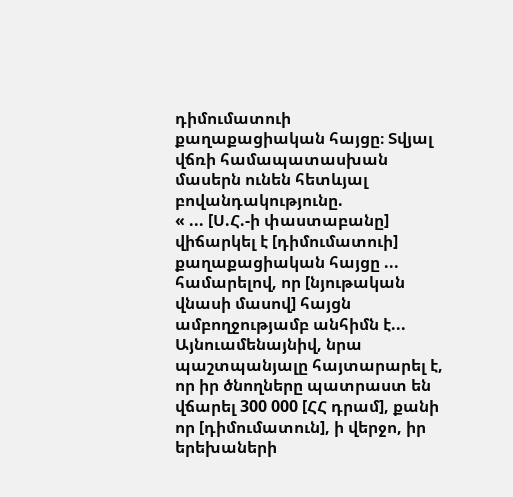դիմումատուի քաղաքացիական հայցը։ Տվյալ վճռի համապատասխան մասերն ունեն հետևյալ բովանդակությունը.
« ... [Ս.Հ.-ի փաստաբանը] վիճարկել է [դիմումատուի] քաղաքացիական հայցը ... համարելով, որ [նյութական վնասի մասով] հայցն ամբողջությամբ անհիմն է... Այնուամենայնիվ, նրա պաշտպանյալը հայտարարել է, որ իր ծնողները պատրաստ են վճարել 300 000 [ՀՀ դրամ], քանի որ [դիմումատուն], ի վերջո, իր երեխաների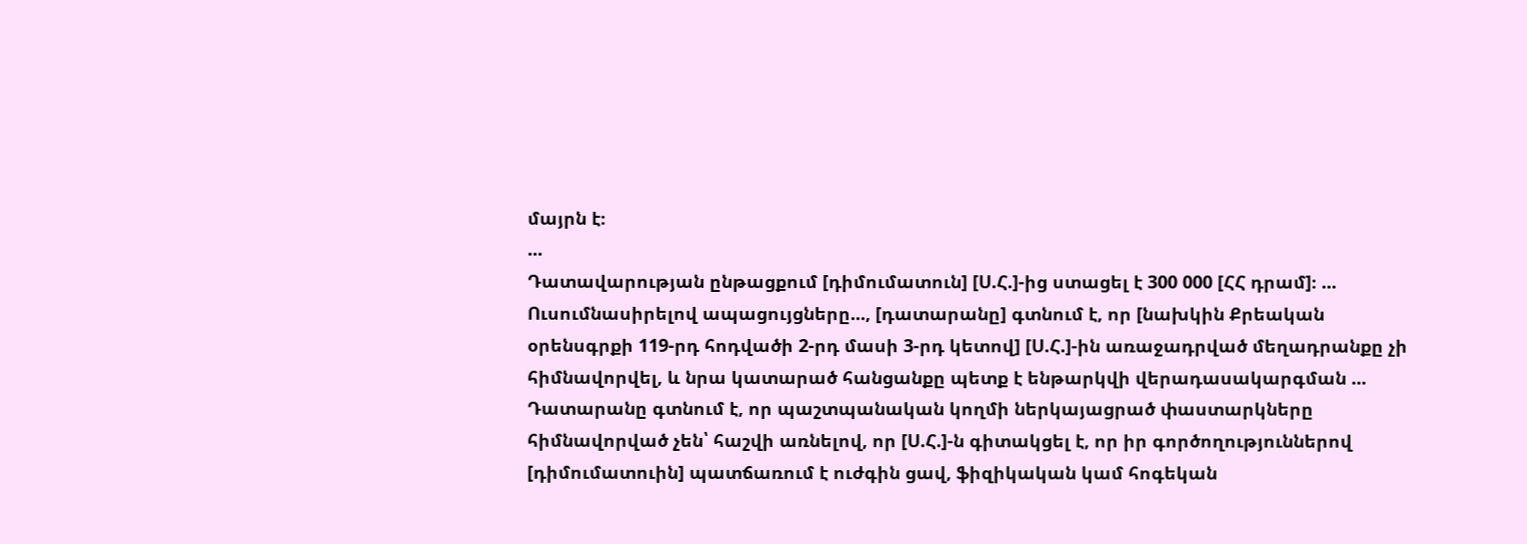մայրն է։
...
Դատավարության ընթացքում [դիմումատուն] [Ս.Հ.]-ից ստացել է 300 000 [ՀՀ դրամ]։ ...
Ուսումնասիրելով ապացույցները..., [դատարանը] գտնում է, որ [նախկին Քրեական օրենսգրքի 119-րդ հոդվածի 2-րդ մասի 3-րդ կետով] [Ս.Հ.]-ին առաջադրված մեղադրանքը չի հիմնավորվել, և նրա կատարած հանցանքը պետք է ենթարկվի վերադասակարգման ...
Դատարանը գտնում է, որ պաշտպանական կողմի ներկայացրած փաստարկները հիմնավորված չեն՝ հաշվի առնելով, որ [Ս.Հ.]-ն գիտակցել է, որ իր գործողություններով [դիմումատուին] պատճառում է ուժգին ցավ, ֆիզիկական կամ հոգեկան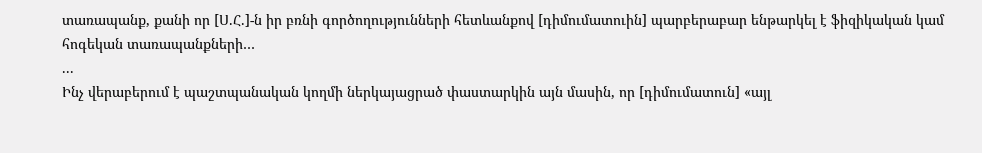տառապանք, քանի որ [Ս.Հ.]-ն իր բռնի գործողությունների հետևանքով [դիմումատուին] պարբերաբար ենթարկել է ֆիզիկական կամ հոգեկան տառապանքների…
...
Ինչ վերաբերում է պաշտպանական կողմի ներկայացրած փաստարկին այն մասին, որ [դիմումատուն] «այլ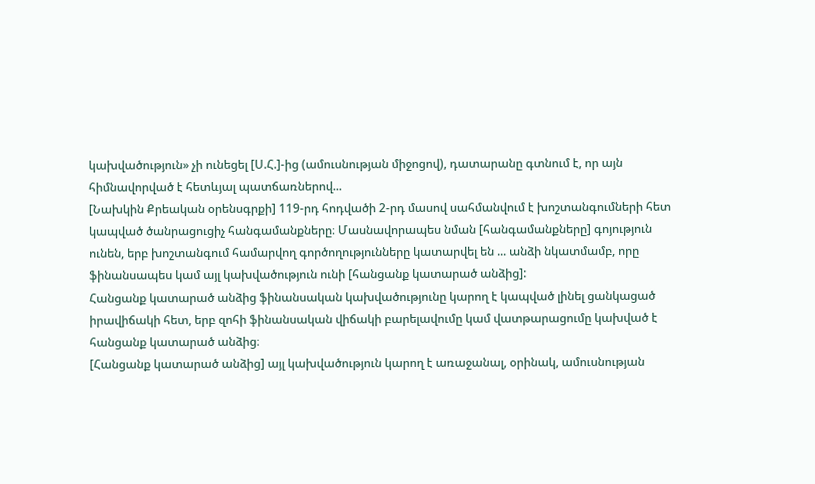կախվածություն» չի ունեցել [Ս.Հ.]-ից (ամուսնության միջոցով), դատարանը գտնում է, որ այն հիմնավորված է հետևյալ պատճառներով...
[Նախկին Քրեական օրենսգրքի] 119-րդ հոդվածի 2-րդ մասով սահմանվում է խոշտանգումների հետ կապված ծանրացուցիչ հանգամանքները։ Մասնավորապես նման [հանգամանքները] գոյություն ունեն, երբ խոշտանգում համարվող գործողությունները կատարվել են ... անձի նկատմամբ, որը ֆինանսապես կամ այլ կախվածություն ունի [հանցանք կատարած անձից]:
Հանցանք կատարած անձից ֆինանսական կախվածությունը կարող է կապված լինել ցանկացած իրավիճակի հետ, երբ զոհի ֆինանսական վիճակի բարելավումը կամ վատթարացումը կախված է հանցանք կատարած անձից։
[Հանցանք կատարած անձից] այլ կախվածություն կարող է առաջանալ, օրինակ, ամուսնության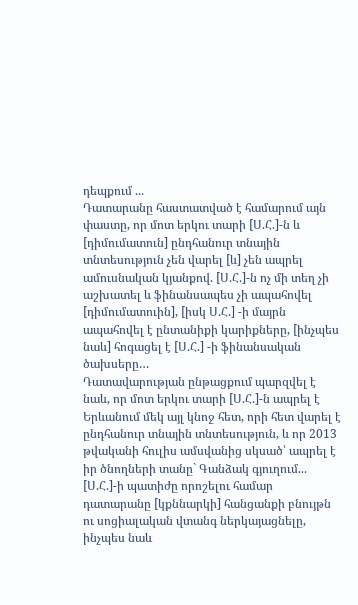դեպքում ...
Դատարանը հաստատված է համարում այն փաստը, որ մոտ երկու տարի [Ս.Հ.]-ն և [դիմումատուն] ընդհանուր տնային տնտեսություն չեն վարել [և] չեն ապրել ամուսնական կյանքով. [Ս.Հ.]-ն ոչ մի տեղ չի աշխատել և ֆինանսապես չի ապահովել [դիմումատուին], [իսկ Ս.Հ.] -ի մայրն ապահովել է ընտանիքի կարիքները, [ինչպես նաև] հոգացել է [Ս.Հ.] -ի ֆինանսական ծախսերը…
Դատավարության ընթացքում պարզվել է նաև, որ մոտ երկու տարի [Ս.Հ.]-ն ապրել է Երևանում մեկ այլ կնոջ հետ, որի հետ վարել է ընդհանուր տնային տնտեսություն, և որ 2013 թվականի հուլիս ամսվանից սկսած՝ ապրել է իր ծնողների տանը` Գանձակ գյուղում...
[Ս.Հ.]-ի պատիժը որոշելու համար դատարանը [կքննարկի] հանցանքի բնույթն ու սոցիալական վտանգ ներկայացնելը, ինչպես նաև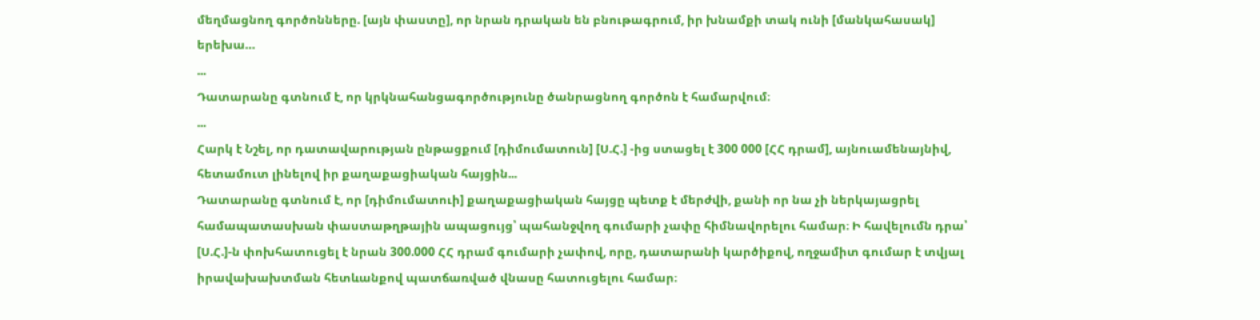մեղմացնող գործոնները. [այն փաստը], որ նրան դրական են բնութագրում, իր խնամքի տակ ունի [մանկահասակ] երեխա…
...
Դատարանը գտնում է, որ կրկնահանցագործությունը ծանրացնող գործոն է համարվում։
...
Հարկ է Նշել, որ դատավարության ընթացքում [դիմումատուն] [Ս.Հ.] -ից ստացել է 300 000 [ՀՀ դրամ], այնուամենայնիվ, հետամուտ լինելով իր քաղաքացիական հայցին...
Դատարանը գտնում է, որ [դիմումատուի] քաղաքացիական հայցը պետք է մերժվի, քանի որ նա չի ներկայացրել համապատասխան փաստաթղթային ապացույց՝ պահանջվող գումարի չափը հիմնավորելու համար։ Ի հավելումն դրա՝ [Ս.Հ.]-ն փոխհատուցել է նրան 300.000 ՀՀ դրամ գումարի չափով, որը, դատարանի կարծիքով, ողջամիտ գումար է տվյալ իրավախախտման հետևանքով պատճառված վնասը հատուցելու համար։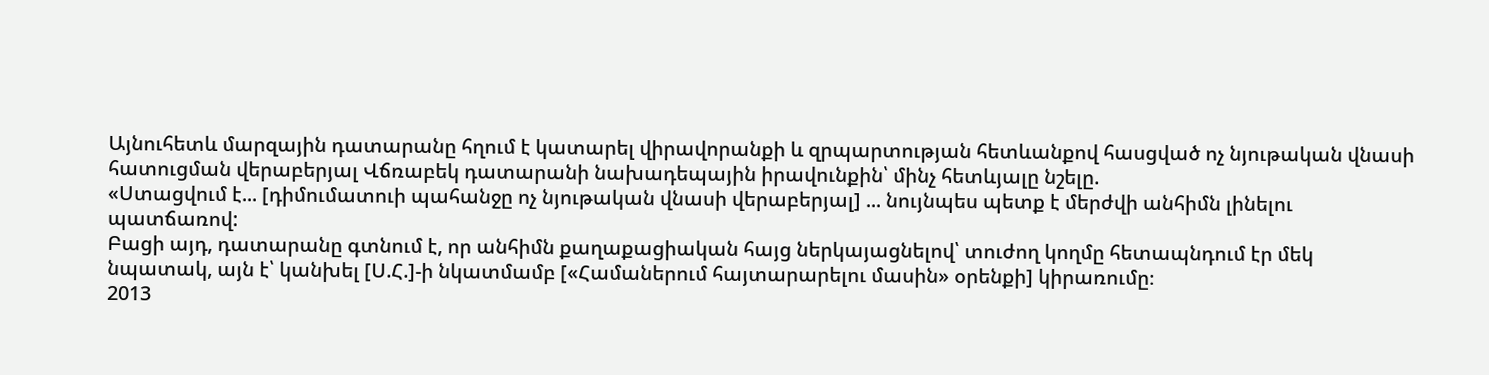Այնուհետև մարզային դատարանը հղում է կատարել վիրավորանքի և զրպարտության հետևանքով հասցված ոչ նյութական վնասի հատուցման վերաբերյալ Վճռաբեկ դատարանի նախադեպային իրավունքին՝ մինչ հետևյալը նշելը.
«Ստացվում է... [դիմումատուի պահանջը ոչ նյութական վնասի վերաբերյալ] ... նույնպես պետք է մերժվի անհիմն լինելու պատճառով:
Բացի այդ, դատարանը գտնում է, որ անհիմն քաղաքացիական հայց ներկայացնելով՝ տուժող կողմը հետապնդում էր մեկ նպատակ, այն է՝ կանխել [Ս.Հ.]-ի նկատմամբ [«Համաներում հայտարարելու մասին» օրենքի] կիրառումը։
2013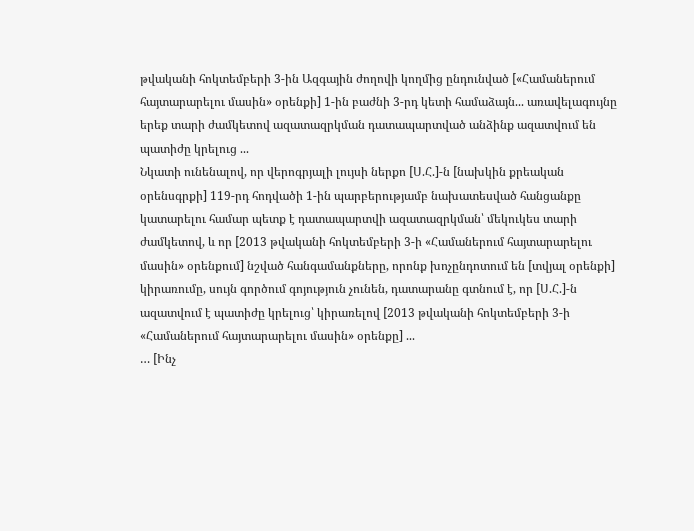թվականի հոկտեմբերի 3-ին Ազգային ժողովի կողմից ընդունված [«Համաներում հայտարարելու մասին» օրենքի] 1-ին բաժնի 3-րդ կետի համաձայն... առավելագույնը երեք տարի ժամկետով ազատազրկման դատապարտված անձինք ազատվում են պատիժը կրելուց ...
Նկատի ունենալով, որ վերոգրյալի լույսի ներքո [Ս.Հ.]-ն [նախկին քրեական օրենսգրքի] 119-րդ հոդվածի 1-ին պարբերությամբ նախատեսված հանցանքը կատարելու համար պետք է դատապարտվի ազատազրկման՝ մեկուկես տարի ժամկետով, և որ [2013 թվականի հոկտեմբերի 3-ի «Համաներում հայտարարելու մասին» օրենքում] նշված հանգամանքները, որոնք խոչընդոտում են [տվյալ օրենքի] կիրառումը, սույն գործում գոյություն չունեն, դատարանը գտնում է, որ [Ս.Հ.]-ն ազատվում է պատիժը կրելուց՝ կիրառելով [2013 թվականի հոկտեմբերի 3-ի «Համաներում հայտարարելու մասին» օրենքը] ...
… [Ինչ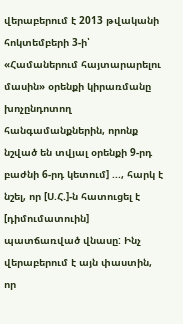վերաբերում է 2013 թվականի հոկտեմբերի 3-ի՝ «Համաներում հայտարարելու մասին» օրենքի կիրառմանը խոչընդոտող հանգամանքներին, որոնք նշված են տվյալ օրենքի 9-րդ բաժնի 6-րդ կետում] ..., հարկ է նշել, որ [Ս.Հ.]-ն հատուցել է [դիմումատուին] պատճառված վնասը: Ինչ վերաբերում է այն փաստին, որ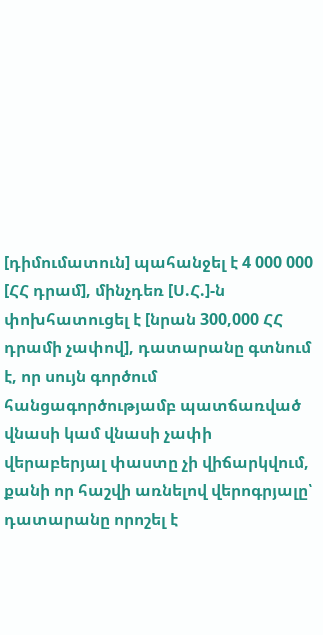[դիմումատուն] պահանջել է 4 000 000 [ՀՀ դրամ], մինչդեռ [Ս.Հ.]-ն փոխհատուցել է [նրան 300,000 ՀՀ դրամի չափով], դատարանը գտնում է, որ սույն գործում հանցագործությամբ պատճառված վնասի կամ վնասի չափի վերաբերյալ փաստը չի վիճարկվում, քանի որ հաշվի առնելով վերոգրյալը՝ դատարանը որոշել է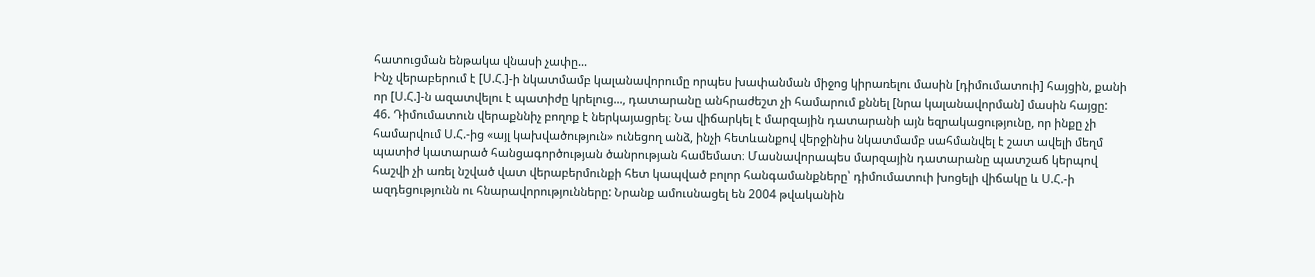հատուցման ենթակա վնասի չափը...
Ինչ վերաբերում է [Ս.Հ.]-ի նկատմամբ կալանավորումը որպես խափանման միջոց կիրառելու մասին [դիմումատուի] հայցին, քանի որ [Ս.Հ.]-ն ազատվելու է պատիժը կրելուց..., դատարանը անհրաժեշտ չի համարում քննել [նրա կալանավորման] մասին հայցը:
46. Դիմումատուն վերաքննիչ բողոք է ներկայացրել։ Նա վիճարկել է մարզային դատարանի այն եզրակացությունը, որ ինքը չի համարվում Ս.Հ.-ից «այլ կախվածություն» ունեցող անձ, ինչի հետևանքով վերջինիս նկատմամբ սահմանվել է շատ ավելի մեղմ պատիժ կատարած հանցագործության ծանրության համեմատ։ Մասնավորապես մարզային դատարանը պատշաճ կերպով հաշվի չի առել նշված վատ վերաբերմունքի հետ կապված բոլոր հանգամանքները՝ դիմումատուի խոցելի վիճակը և Ս.Հ.-ի ազդեցությունն ու հնարավորությունները: Նրանք ամուսնացել են 2004 թվականին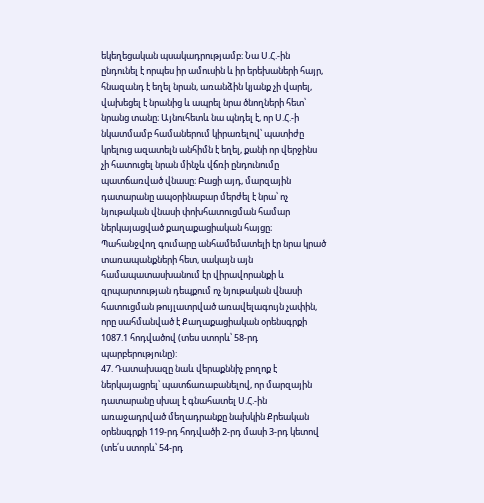եկեղեցական պսակադրությամբ։ Նա Ս.Հ.-ին ընդունել է որպես իր ամուսին և իր երեխաների հայր, հնազանդ է եղել նրան, առանձին կյանք չի վարել, վախեցել է նրանից և ապրել նրա ծնողների հետ՝ նրանց տանը։ Այնուհետև նա պնդել է, որ Ս.Հ.-ի նկատմամբ համաներում կիրառելով՝ պատիժը կրելուց ազատելն անհիմն է եղել, քանի որ վերջինս չի հատուցել նրան մինչև վճռի ընդունումը պատճառված վնասը։ Բացի այդ, մարզային դատարանը ապօրինաբար մերժել է նրա՝ ոչ նյութական վնասի փոխհատուցման համար ներկայացված քաղաքացիական հայցը։ Պահանջվող գումարը անհամեմատելի էր նրա կրած տառապանքների հետ, սակայն այն համապատասխանում էր վիրավորանքի և զրպարտության դեպքում ոչ նյութական վնասի հատուցման թույլատրված առավելագույն չափին, որը սահմանված է Քաղաքացիական օրենսգրքի 1087.1 հոդվածով (տես ստորև՝ 58-րդ պարբերությունը):
47. Դատախազը նաև վերաքննիչ բողոք է ներկայացրել՝ պատճառաբանելով, որ մարզային դատարանը սխալ է գնահատել Ս.Հ.-ին առաջադրված մեղադրանքը նախկին Քրեական օրենսգրքի 119-րդ հոդվածի 2-րդ մասի 3-րդ կետով (տե՛ս ստորև՝ 54-րդ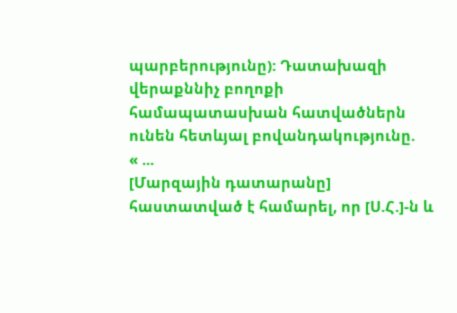պարբերությունը): Դատախազի վերաքննիչ բողոքի համապատասխան հատվածներն ունեն հետևյալ բովանդակությունը.
« ...
[Մարզային դատարանը] հաստատված է համարել, որ [Ս.Հ.]-ն և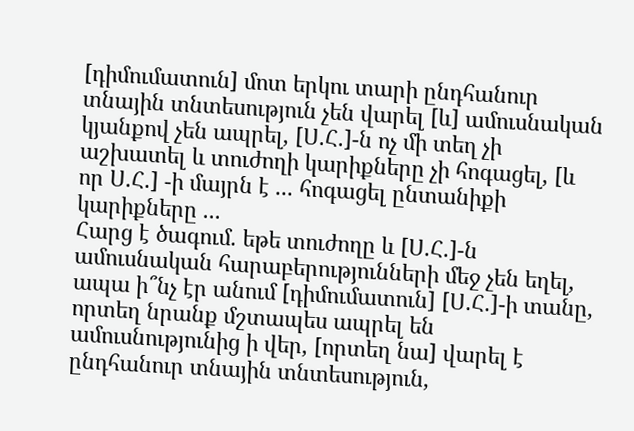[դիմումատուն] մոտ երկու տարի ընդհանուր տնային տնտեսություն չեն վարել [և] ամուսնական կյանքով չեն ապրել, [Ս.Հ.]-ն ոչ մի տեղ չի աշխատել և տուժողի կարիքները չի հոգացել, [և որ Ս.Հ.] -ի մայրն է ... հոգացել ընտանիքի կարիքները ...
Հարց է ծագում. եթե տուժողը և [Ս.Հ.]-ն ամուսնական հարաբերությունների մեջ չեն եղել, ապա ի՞նչ էր անում [դիմումատուն] [Ս.Հ.]-ի տանը, որտեղ նրանք մշտապես ապրել են ամուսնությունից ի վեր, [որտեղ նա] վարել է ընդհանուր տնային տնտեսություն,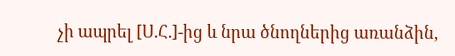չի ապրել [Ս.Հ.]-ից և նրա ծնողներից առանձին,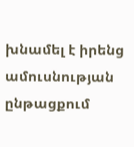խնամել է իրենց ամուսնության ընթացքում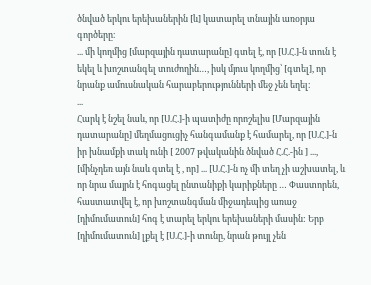ծնված երկու երեխաներին [և] կատարել տնային առօրյա գործերը։
... մի կողմից [մարզային դատարանը] գտել է, որ [Ս.Հ.]-ն տուն է եկել և խոշտանգել տուժողին…, իսկ մյուս կողմից՝ [գտել], որ նրանք ամուսնական հարաբերությունների մեջ չեն եղել։
...
Հարկ է նշել նաև, որ [Ս.Հ.]-ի պատիժը որոշելիս [Մարզային դատարանը] մեղմացուցիչ հանգամանք է համարել, որ [Ս.Հ.]-ն իր խնամքի տակ ունի [ 2007 թվականին ծնված Հ.Հ.-ին ] ..., [մինչդեռ այն նաև գտել է , որ] ... [Ս.Հ.]-ն ոչ մի տեղ չի աշխատել, և որ նրա մայրն է հոգացել ընտանիքի կարիքները … Փաստորեն, հաստատվել է, որ խոշտանգման միջադեպից առաջ [դիմումատուն] հոգ է տարել երկու երեխաների մասին: Երբ [դիմումատուն] լքել է [Ս.Հ.]-ի տունը, նրան թույլ չեն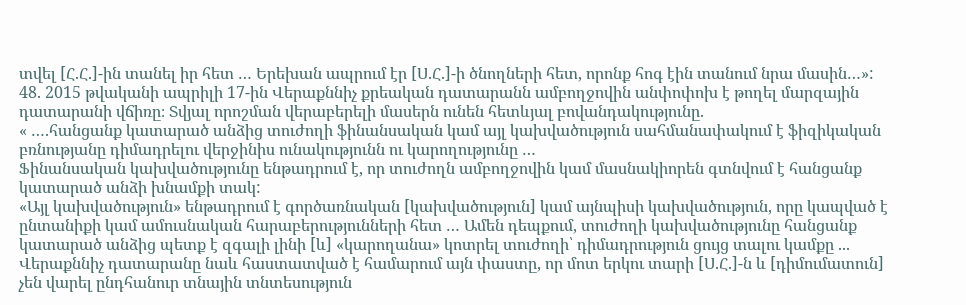տվել [Հ.Հ.]-ին տանել իր հետ … Երեխան ապրում էր [Ս.Հ.]-ի ծնողների հետ, որոնք հոգ էին տանում նրա մասին…»:
48. 2015 թվականի ապրիլի 17-ին Վերաքննիչ քրեական դատարանն ամբողջովին անփոփոխ է թողել մարզային դատարանի վճիռը։ Տվյալ որոշման վերաբերելի մասերն ունեն հետևյալ բովանդակությունը.
« ….հանցանք կատարած անձից տուժողի ֆինանսական կամ այլ կախվածություն սահմանափակում է ֆիզիկական բռնությանը դիմադրելու վերջինիս ունակությունն ու կարողությունը …
Ֆինանսական կախվածությունը ենթադրում է, որ տուժողն ամբողջովին կամ մասնակիորեն գտնվում է հանցանք կատարած անձի խնամքի տակ:
«Այլ կախվածություն» ենթադրում է գործառնական [կախվածություն] կամ այնպիսի կախվածություն, որը կապված է ընտանիքի կամ ամուսնական հարաբերությունների հետ … Ամեն դեպքում, տուժողի կախվածությունը հանցանք կատարած անձից պետք է զգալի լինի [և] «կարողանա» կոտրել տուժողի՝ դիմադրություն ցույց տալու կամքը ...
Վերաքննիչ դատարանը նաև հաստատված է համարում այն փաստը, որ մոտ երկու տարի [Ս.Հ.]-ն և [դիմումատուն] չեն վարել ընդհանուր տնային տնտեսություն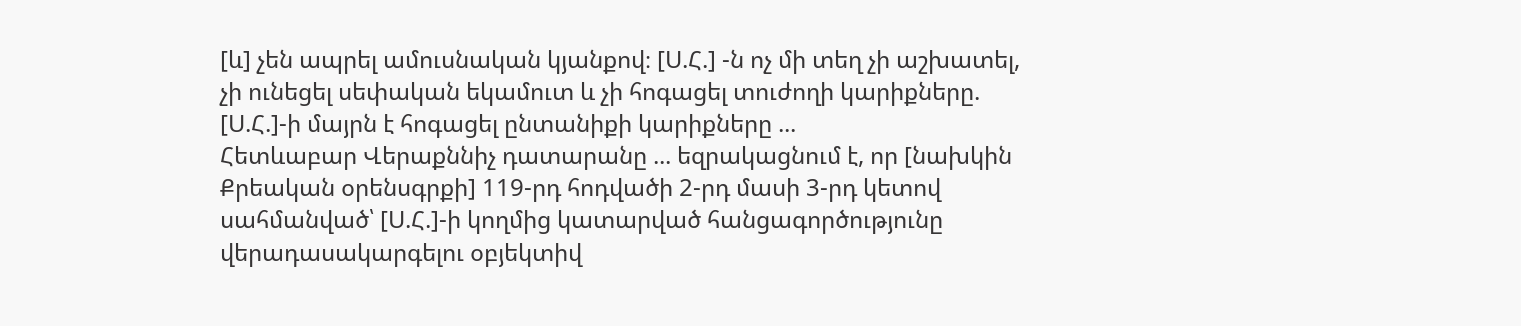[և] չեն ապրել ամուսնական կյանքով։ [Ս.Հ.] -ն ոչ մի տեղ չի աշխատել, չի ունեցել սեփական եկամուտ և չի հոգացել տուժողի կարիքները. [Ս.Հ.]-ի մայրն է հոգացել ընտանիքի կարիքները ...
Հետևաբար Վերաքննիչ դատարանը ... եզրակացնում է, որ [նախկին Քրեական օրենսգրքի] 119-րդ հոդվածի 2-րդ մասի 3-րդ կետով սահմանված՝ [Ս.Հ.]-ի կողմից կատարված հանցագործությունը վերադասակարգելու օբյեկտիվ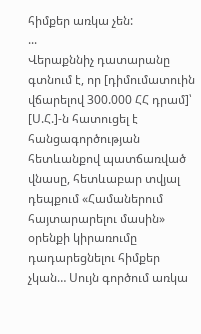հիմքեր առկա չեն:
...
Վերաքննիչ դատարանը գտնում է, որ [դիմումատուին վճարելով 300.000 ՀՀ դրամ]՝ [Ս.Հ.]-ն հատուցել է հանցագործության հետևանքով պատճառված վնասը, հետևաբար տվյալ դեպքում «Համաներում հայտարարելու մասին» օրենքի կիրառումը դադարեցնելու հիմքեր չկան… Սույն գործում առկա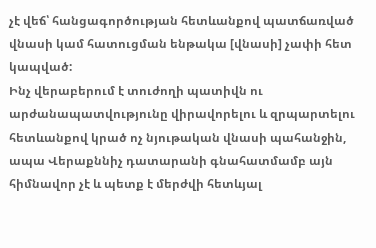չէ վեճ՝ հանցագործության հետևանքով պատճառված վնասի կամ հատուցման ենթակա [վնասի] չափի հետ կապված:
Ինչ վերաբերում է տուժողի պատիվն ու արժանապատվությունը վիրավորելու և զրպարտելու հետևանքով կրած ոչ նյութական վնասի պահանջին, ապա Վերաքննիչ դատարանի գնահատմամբ այն հիմնավոր չէ և պետք է մերժվի հետևյալ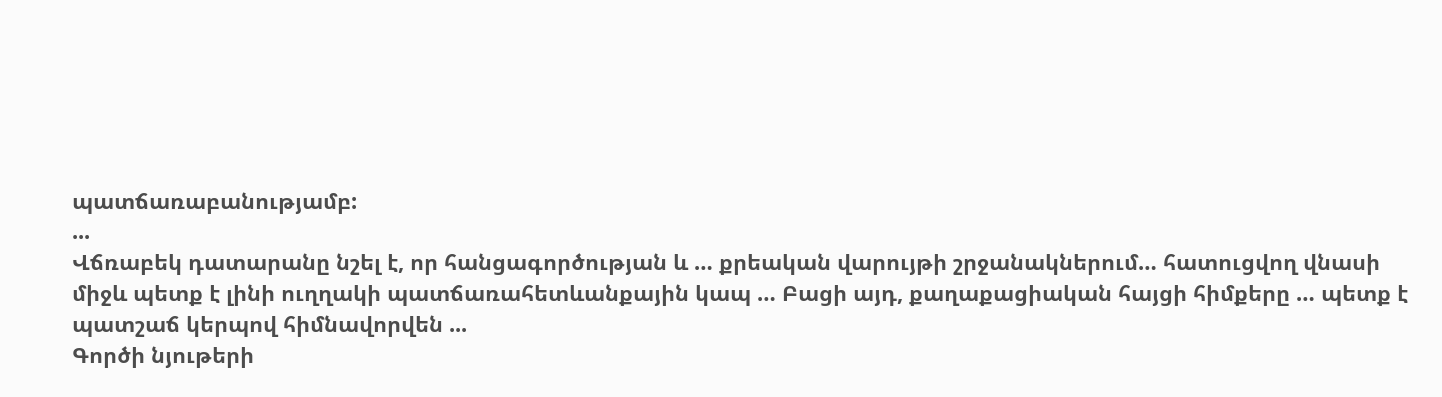պատճառաբանությամբ:
...
Վճռաբեկ դատարանը նշել է, որ հանցագործության և … քրեական վարույթի շրջանակներում… հատուցվող վնասի միջև պետք է լինի ուղղակի պատճառահետևանքային կապ … Բացի այդ, քաղաքացիական հայցի հիմքերը … պետք է պատշաճ կերպով հիմնավորվեն ...
Գործի նյութերի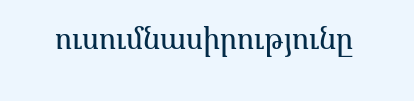ուսումնասիրությունը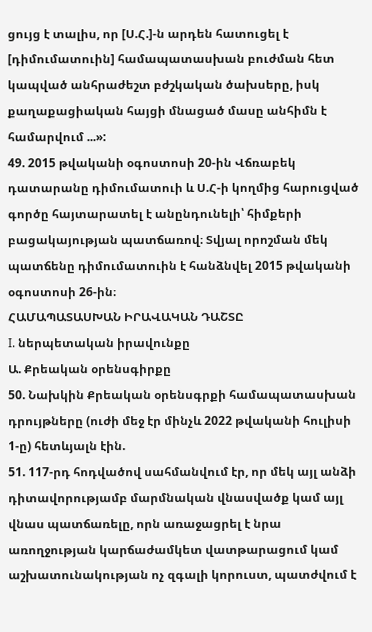ցույց է տալիս, որ [Ս.Հ.]-ն արդեն հատուցել է [դիմումատուին] համապատասխան բուժման հետ կապված անհրաժեշտ բժշկական ծախսերը, իսկ քաղաքացիական հայցի մնացած մասը անհիմն է համարվում ...»:
49. 2015 թվականի օգոստոսի 20-ին Վճռաբեկ դատարանը դիմումատուի և Ս.Հ-ի կողմից հարուցված գործը հայտարատել է անընդունելի՝ հիմքերի բացակայության պատճառով։ Տվյալ որոշման մեկ պատճենը դիմումատուին է հանձնվել 2015 թվականի օգոստոսի 26-ին։
ՀԱՄԱՊԱՏԱՍԽԱՆ ԻՐԱՎԱԿԱՆ ԴԱՇՏԸ
I. ներպետական իրավունքը
Ա. Քրեական օրենսգիրքը
50. Նախկին Քրեական օրենսգրքի համապատասխան դրույթները (ուժի մեջ էր մինչև 2022 թվականի հուլիսի 1-ը) հետևյալն էին.
51. 117-րդ հոդվածով սահմանվում էր, որ մեկ այլ անձի դիտավորությամբ մարմնական վնասվածք կամ այլ վնաս պատճառելը, որն առաջացրել է նրա առողջության կարճաժամկետ վատթարացում կամ աշխատունակության ոչ զգալի կորուստ, պատժվում է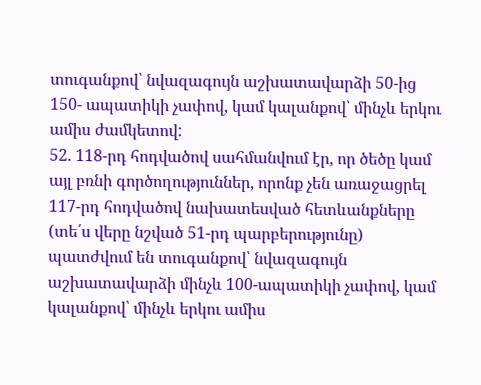տուգանքով՝ նվազագույն աշխատավարձի 50-ից 150- ապատիկի չափով, կամ կալանքով՝ մինչև երկու ամիս ժամկետով:
52. 118-րդ հոդվածով սահմանվում էր, որ ծեծը կամ այլ բռնի գործողություններ, որոնք չեն առաջացրել 117-րդ հոդվածով նախատեսված հետևանքները (տե՛ս վերը նշված 51-րդ պարբերությունը) պատժվում են տուգանքով՝ նվազագույն աշխատավարձի մինչև 100-ապատիկի չափով, կամ կալանքով՝ մինչև երկու ամիս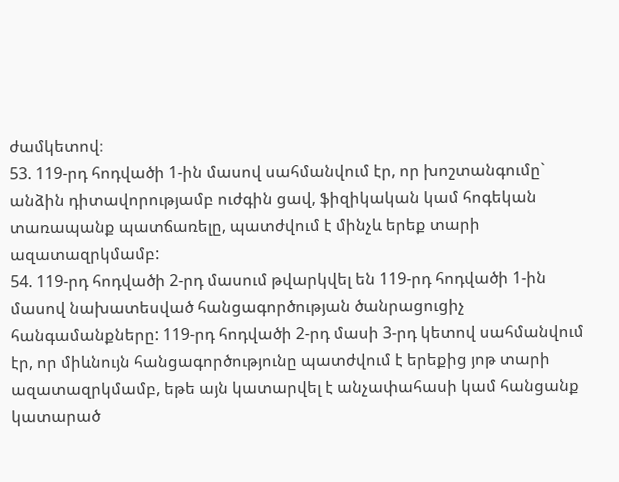ժամկետով։
53. 119-րդ հոդվածի 1-ին մասով սահմանվում էր, որ խոշտանգումը` անձին դիտավորությամբ ուժգին ցավ, ֆիզիկական կամ հոգեկան տառապանք պատճառելը, պատժվում է մինչև երեք տարի ազատազրկմամբ:
54. 119-րդ հոդվածի 2-րդ մասում թվարկվել են 119-րդ հոդվածի 1-ին մասով նախատեսված հանցագործության ծանրացուցիչ հանգամանքները: 119-րդ հոդվածի 2-րդ մասի 3-րդ կետով սահմանվում էր, որ միևնույն հանցագործությունը պատժվում է երեքից յոթ տարի ազատազրկմամբ, եթե այն կատարվել է անչափահասի կամ հանցանք կատարած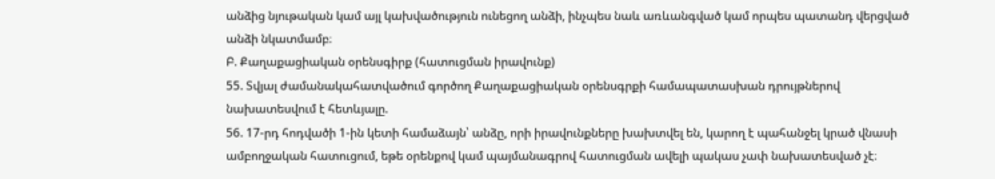անձից նյութական կամ այլ կախվածություն ունեցող անձի, ինչպես նաև առևանգված կամ որպես պատանդ վերցված անձի նկատմամբ։
Բ. Քաղաքացիական օրենսգիրք (հատուցման իրավունք)
55. Տվյալ ժամանակահատվածում գործող Քաղաքացիական օրենսգրքի համապատասխան դրույթներով նախատեսվում է հետևյալը.
56. 17-րդ հոդվածի 1-ին կետի համաձայն՝ անձը, որի իրավունքները խախտվել են, կարող է պահանջել կրած վնասի ամբողջական հատուցում, եթե օրենքով կամ պայմանագրով հատուցման ավելի պակաս չափ նախատեսված չէ։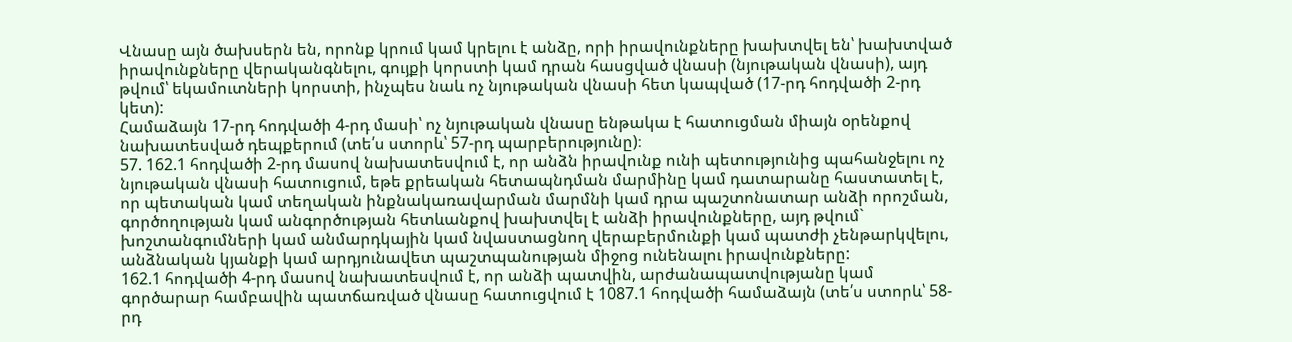Վնասը այն ծախսերն են, որոնք կրում կամ կրելու է անձը, որի իրավունքները խախտվել են՝ խախտված իրավունքները վերականգնելու, գույքի կորստի կամ դրան հասցված վնասի (նյութական վնասի), այդ թվում՝ եկամուտների կորստի, ինչպես նաև ոչ նյութական վնասի հետ կապված (17-րդ հոդվածի 2-րդ կետ):
Համաձայն 17-րդ հոդվածի 4-րդ մասի՝ ոչ նյութական վնասը ենթակա է հատուցման միայն օրենքով նախատեսված դեպքերում (տե՛ս ստորև՝ 57-րդ պարբերությունը)։
57. 162.1 հոդվածի 2-րդ մասով նախատեսվում է, որ անձն իրավունք ունի պետությունից պահանջելու ոչ նյութական վնասի հատուցում, եթե քրեական հետապնդման մարմինը կամ դատարանը հաստատել է, որ պետական կամ տեղական ինքնակառավարման մարմնի կամ դրա պաշտոնատար անձի որոշման, գործողության կամ անգործության հետևանքով խախտվել է անձի իրավունքները, այդ թվում` խոշտանգումների կամ անմարդկային կամ նվաստացնող վերաբերմունքի կամ պատժի չենթարկվելու, անձնական կյանքի կամ արդյունավետ պաշտպանության միջոց ունենալու իրավունքները:
162.1 հոդվածի 4-րդ մասով նախատեսվում է, որ անձի պատվին, արժանապատվությանը կամ գործարար համբավին պատճառված վնասը հատուցվում է 1087.1 հոդվածի համաձայն (տե՛ս ստորև՝ 58-րդ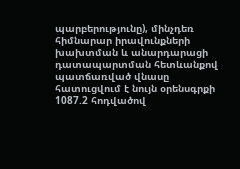պարբերությունը), մինչդեռ հիմնարար իրավունքների խախտման և անարդարացի դատապարտման հետևանքով պատճառված վնասը հատուցվում է նույն օրենսգրքի 1087.2 հոդվածով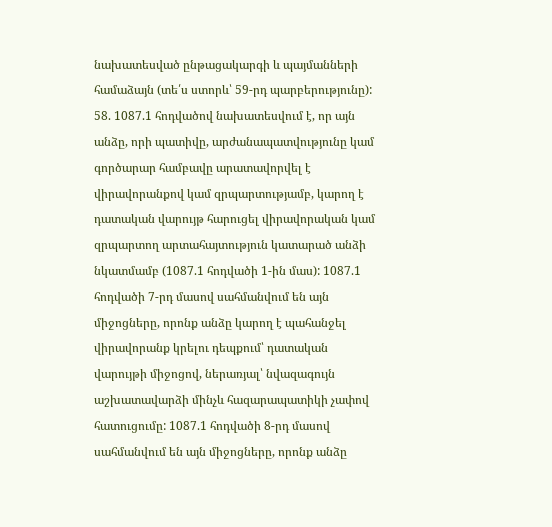նախատեսված ընթացակարգի և պայմանների համաձայն (տե՛ս ստորև՝ 59-րդ պարբերությունը):
58. 1087.1 հոդվածով նախատեսվում է, որ այն անձը, որի պատիվը, արժանապատվությունը կամ գործարար համբավը արատավորվել է վիրավորանքով կամ զրպարտությամբ, կարող է դատական վարույթ հարուցել վիրավորական կամ զրպարտող արտահայտություն կատարած անձի նկատմամբ (1087.1 հոդվածի 1-ին մաս): 1087.1 հոդվածի 7-րդ մասով սահմանվում են այն միջոցները, որոնք անձը կարող է պահանջել վիրավորանք կրելու դեպքում՝ դատական վարույթի միջոցով, ներառյալ՝ նվազագույն աշխատավարձի մինչև հազարապատիկի չափով հատուցումը: 1087.1 հոդվածի 8-րդ մասով սահմանվում են այն միջոցները, որոնք անձը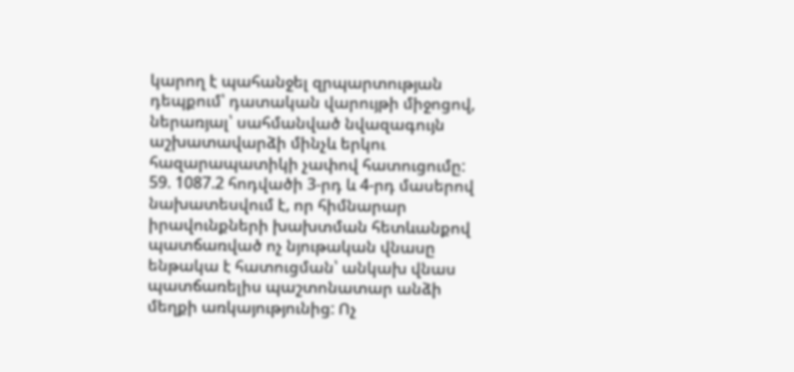կարող է պահանջել զրպարտության դեպքում՝ դատական վարույթի միջոցով, ներառյալ՝ սահմանված նվազագույն աշխատավարձի մինչև երկու հազարապատիկի չափով հատուցումը:
59. 1087.2 հոդվածի 3-րդ և 4-րդ մասերով նախատեսվում է, որ հիմնարար իրավունքների խախտման հետևանքով պատճառված ոչ նյութական վնասը ենթակա է հատուցման՝ անկախ վնաս պատճառելիս պաշտոնատար անձի մեղքի առկայությունից: Ոչ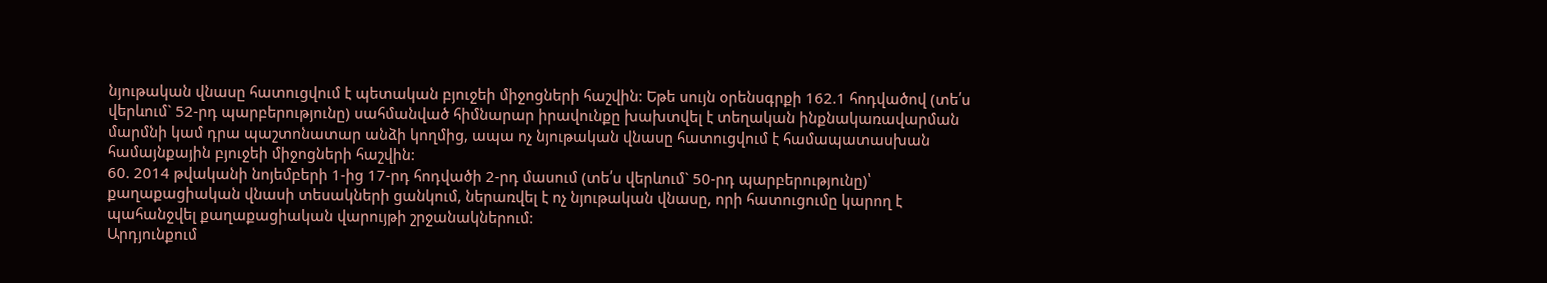նյութական վնասը հատուցվում է պետական բյուջեի միջոցների հաշվին: Եթե սույն օրենսգրքի 162.1 հոդվածով (տե՛ս վերևում` 52-րդ պարբերությունը) սահմանված հիմնարար իրավունքը խախտվել է տեղական ինքնակառավարման մարմնի կամ դրա պաշտոնատար անձի կողմից, ապա ոչ նյութական վնասը հատուցվում է համապատասխան համայնքային բյուջեի միջոցների հաշվին:
60. 2014 թվականի նոյեմբերի 1-ից 17-րդ հոդվածի 2-րդ մասում (տե՛ս վերևում` 50-րդ պարբերությունը)՝ քաղաքացիական վնասի տեսակների ցանկում, ներառվել է ոչ նյութական վնասը, որի հատուցումը կարող է պահանջվել քաղաքացիական վարույթի շրջանակներում:
Արդյունքում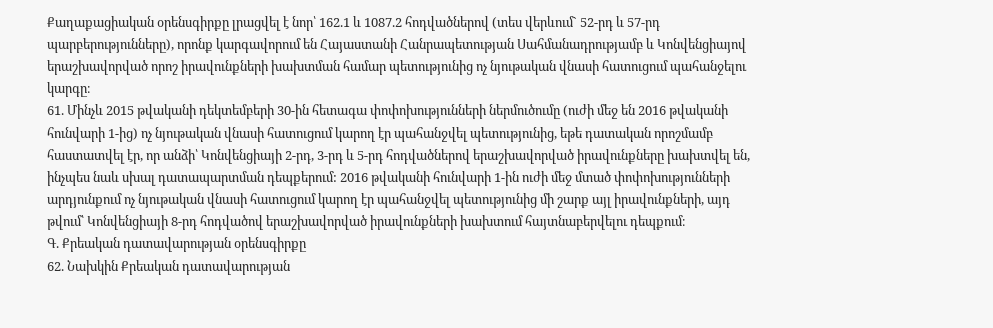Քաղաքացիական օրենսգիրքը լրացվել է նոր՝ 162.1 և 1087.2 հոդվածներով (տես վերևում` 52-րդ և 57-րդ պարբերությունները), որոնք կարգավորում են Հայաստանի Հանրապետության Սահմանադրությամբ և Կոնվենցիայով երաշխավորված որոշ իրավունքների խախտման համար պետությունից ոչ նյութական վնասի հատուցում պահանջելու կարգը։
61. Մինչև 2015 թվականի դեկտեմբերի 30-ին հետագա փոփոխությունների ներմուծումը (ուժի մեջ են 2016 թվականի հունվարի 1-ից) ոչ նյութական վնասի հատուցում կարող էր պահանջվել պետությունից, եթե դատական որոշմամբ հաստատվել էր, որ անձի՝ Կոնվենցիայի 2-րդ, 3-րդ և 5-րդ հոդվածներով երաշխավորված իրավունքները խախտվել են, ինչպես նաև սխալ դատապարտման դեպքերում: 2016 թվականի հունվարի 1-ին ուժի մեջ մտած փոփոխությունների արդյունքում ոչ նյութական վնասի հատուցում կարող էր պահանջվել պետությունից մի շարք այլ իրավունքների, այդ թվում՝ Կոնվենցիայի 8-րդ հոդվածով երաշխավորված իրավունքների խախտում հայտնաբերվելու դեպքում։
Գ. Քրեական դատավարության օրենսգիրքը
62. Նախկին Քրեական դատավարության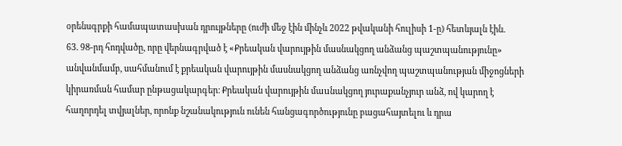օրենսգրքի համապատասխան դրույթները (ուժի մեջ էին մինչև 2022 թվականի հուլիսի 1-ը) հետևյալն էին.
63. 98-րդ հոդվածը, որը վերնագրված է «Քրեական վարույթին մասնակցող անձանց պաշտպանությունը» անվանմամբ, սահմանում է քրեական վարույթին մասնակցող անձանց առնչվող պաշտպանության միջոցների կիրառման համար ընթացակարգեր։ Քրեական վարույթին մաuնակցող յուրաքանչյուր անձ, ով կարող է հաղորդել տվյալներ, որոնք նշանակություն ունեն հանցագործությունը բացահայտելու և դրա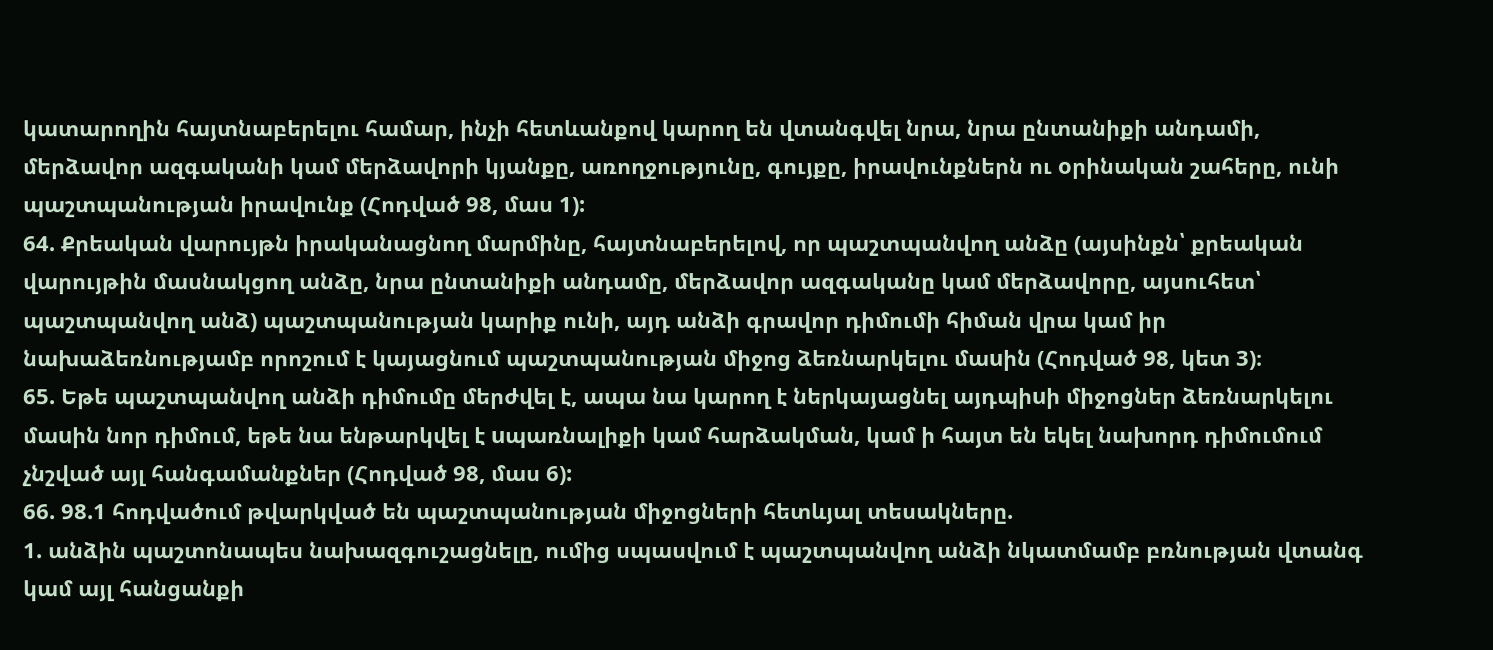կատարողին հայտնաբերելու համար, ինչի հետևանքով կարող են վտանգվել նրա, նրա ընտանիքի անդամի, մերձավոր ազգականի կամ մերձավորի կյանքը, առողջությունը, գույքը, իրավունքներն ու oրինական շահերը, ունի պաշտպանության իրավունք (Հոդված 98, մաս 1):
64. Քրեական վարույթն իրականացնող մարմինը, հայտնաբերելով, որ պաշտպանվող անձը (այսինքն՝ քրեական վարույթին մասնակցող անձը, նրա ընտանիքի անդամը, մերձավոր ազգականը կամ մերձավորը, այսուհետ՝ պաշտպանվող անձ) պաշտպանության կարիք ունի, այդ անձի գրավոր դիմումի հիման վրա կամ իր նախաձեռնությամբ որոշում է կայացնում պաշտպանության միջոց ձեռնարկելու մաuին (Հոդված 98, կետ 3)։
65. Եթե պաշտպանվող անձի դիմումը մերժվել է, ապա նա կարող է ներկայացնել այդպիuի միջոցներ ձեռնարկելու մաuին նոր դիմում, եթե նա ենթարկվել է uպառնալիքի կամ հարձակման, կամ ի հայտ են եկել նախորդ դիմումում չնշված այլ հանգամանքներ (Հոդված 98, մաս 6):
66. 98.1 հոդվածում թվարկված են պաշտպանության միջոցների հետևյալ տեսակները.
1. անձին պաշտոնապես նախազգուշացնելը, ումից սպասվում է պաշտպանվող անձի նկատմամբ բռնության վտանգ կամ այլ հանցանքի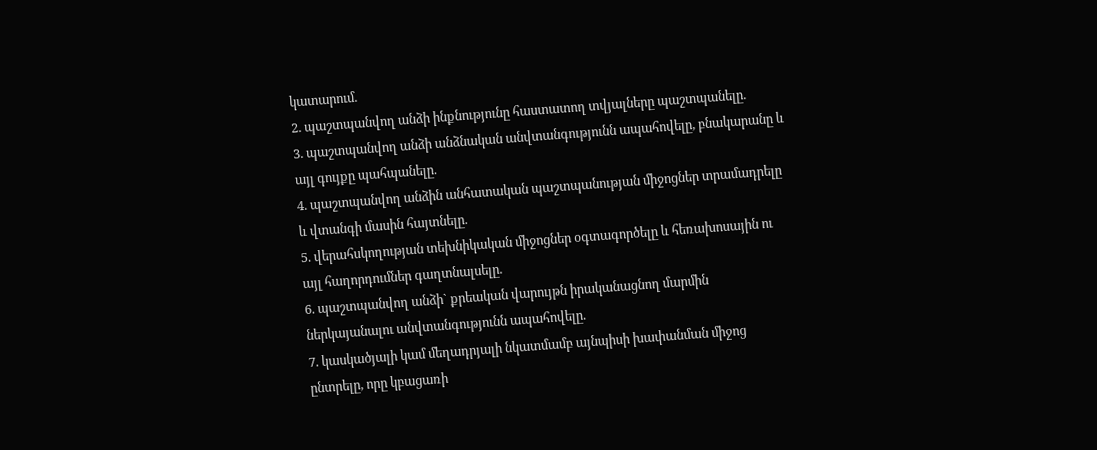կատարում.
2. պաշտպանվող անձի ինքնությունը հաստատող տվյալները պաշտպանելը.
3. պաշտպանվող անձի անձնական անվտանգությունն ապահովելը, բնակարանը և այլ գույքը պահպանելը.
4. պաշտպանվող անձին անհատական պաշտպանության միջոցներ տրամադրելը և վտանգի մասին հայտնելը.
5. վերահսկողության տեխնիկական միջոցներ օգտագործելը և հեռախոսային ու այլ հաղորդումներ գաղտնալսելը.
6. պաշտպանվող անձի` քրեական վարույթն իրականացնող մարմին ներկայանալու անվտանգությունն ապահովելը.
7. կասկածյալի կամ մեղադրյալի նկատմամբ այնպիսի խափանման միջոց ընտրելը, որը կբացառի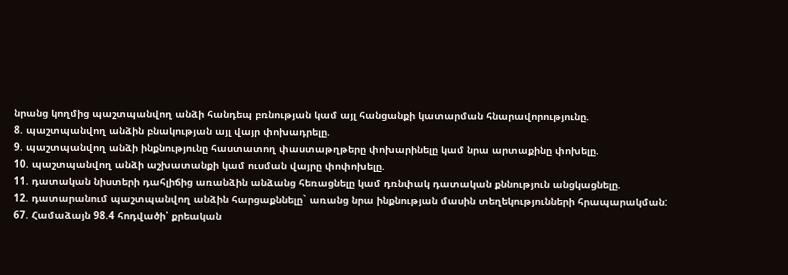նրանց կողմից պաշտպանվող անձի հանդեպ բռնության կամ այլ հանցանքի կատարման հնարավորությունը.
8. պաշտպանվող անձին բնակության այլ վայր փոխադրելը.
9. պաշտպանվող անձի ինքնությունը հաստատող փաստաթղթերը փոխարինելը կամ նրա արտաքինը փոխելը.
10. պաշտպանվող անձի աշխատանքի կամ ուսման վայրը փոփոխելը.
11. դատական նիստերի դահլիճից առանձին անձանց հեռացնելը կամ դռնփակ դատական քննություն անցկացնելը.
12. դատարանում պաշտպանվող անձին հարցաքննելը` առանց նրա ինքնության մասին տեղեկությունների հրապարակման:
67. Համաձայն 98.4 հոդվածի՝ քրեական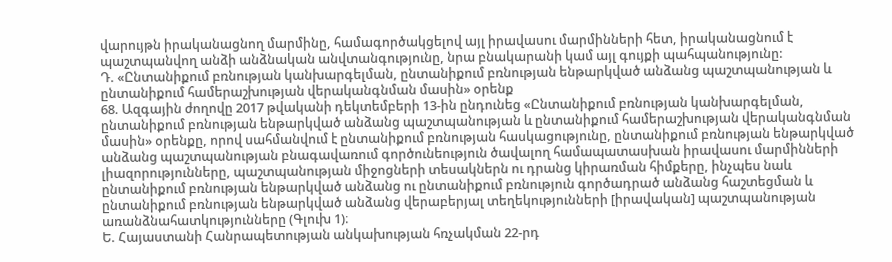վարույթն իրականացնող մարմինը, համագործակցելով այլ իրավասու մարմինների հետ, իրականացնում է պաշտպանվող անձի անձնական անվտանգությունը, նրա բնակարանի կամ այլ գույքի պահպանությունը:
Դ. «Ընտանիքում բռնության կանխարգելման, ընտանիքում բռնության ենթարկված անձանց պաշտպանության և ընտանիքում համերաշխության վերականգնման մասին» օրենք
68. Ազգային ժողովը 2017 թվականի դեկտեմբերի 13-ին ընդունեց «Ընտանիքում բռնության կանխարգելման, ընտանիքում բռնության ենթարկված անձանց պաշտպանության և ընտանիքում համերաշխության վերականգնման մասին» օրենքը, որով սահմանվում է ընտանիքում բռնության հասկացությունը, ընտանիքում բռնության ենթարկված անձանց պաշտպանության բնագավառում գործունեություն ծավալող համապատասխան իրավասու մարմինների լիազորությունները, պաշտպանության միջոցների տեսակներն ու դրանց կիրառման հիմքերը, ինչպես նաև ընտանիքում բռնության ենթարկված անձանց ու ընտանիքում բռնություն գործադրած անձանց հաշտեցման և ընտանիքում բռնության ենթարկված անձանց վերաբերյալ տեղեկությունների [իրավական] պաշտպանության առանձնահատկությունները (Գլուխ 1)։
Ե. Հայաստանի Հանրապետության անկախության հռչակման 22-րդ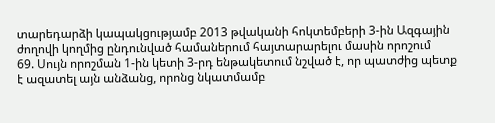տարեդարձի կապակցությամբ 2013 թվականի հոկտեմբերի 3-ին Ազգային ժողովի կողմից ընդունված համաներում հայտարարելու մասին որոշում
69. Սույն որոշման 1-ին կետի 3-րդ ենթակետում նշված է, որ պատժից պետք է ազատել այն անձանց, որոնց նկատմամբ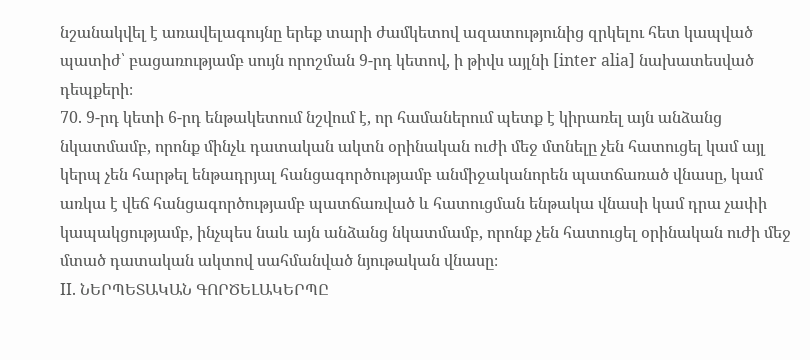նշանակվել է առավելագույնը երեք տարի ժամկետով ազատությունից զրկելու հետ կապված պատիժ՝ բացառությամբ սույն որոշման 9-րդ կետով, ի թիվս այլնի [inter alia] նախատեսված դեպքերի։
70. 9-րդ կետի 6-րդ ենթակետում նշվում է, որ համաներում պետք է կիրառել այն անձանց նկատմամբ, որոնք մինչև դատական ակտն օրինական ուժի մեջ մտնելը չեն հատուցել կամ այլ կերպ չեն հարթել ենթադրյալ հանցագործությամբ անմիջականորեն պատճառած վնասը, կամ առկա է վեճ հանցագործությամբ պատճառված և հատուցման ենթակա վնասի կամ դրա չափի կապակցությամբ, ինչպես նաև այն անձանց նկատմամբ, որոնք չեն հատուցել օրինական ուժի մեջ մտած դատական ակտով սահմանված նյութական վնասը։
II. ՆԵՐՊԵՏԱԿԱՆ ԳՈՐԾԵԼԱԿԵՐՊԸ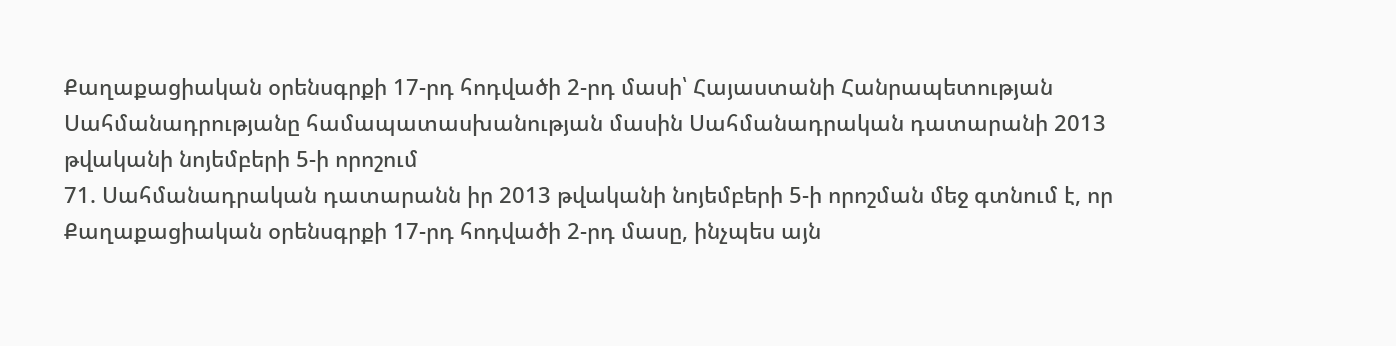Քաղաքացիական օրենսգրքի 17-րդ հոդվածի 2-րդ մասի՝ Հայաստանի Հանրապետության Սահմանադրությանը համապատասխանության մասին Սահմանադրական դատարանի 2013 թվականի նոյեմբերի 5-ի որոշում
71. Սահմանադրական դատարանն իր 2013 թվականի նոյեմբերի 5-ի որոշման մեջ գտնում է, որ Քաղաքացիական օրենսգրքի 17-րդ հոդվածի 2-րդ մասը, ինչպես այն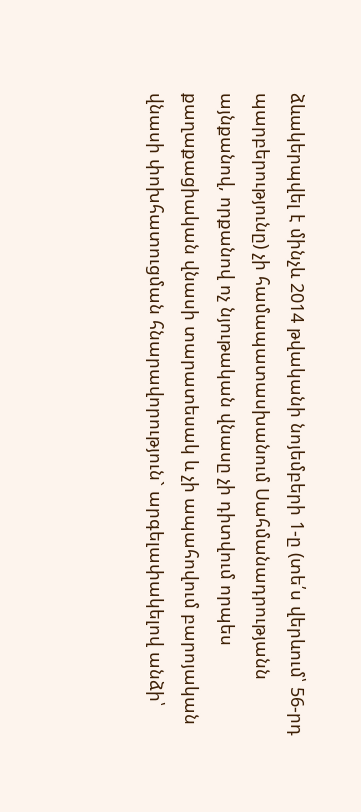ձևակերպվել է մինչև 2014 թվականի նոյեմբերի 1-ը (տե՛ս վերևում՝ 56-րդ պարբերությունը) չի համապատասխանում Սահմանադրությանն այնքանով, որքանով ոչ նյութական վնասը չի դիտվում որպես քաղաքացիական վնասի տարատեսակ և չի ապահովում բարոյական վնասի փոխհատուցման հնարավորություն` արգելափակելով անձի՝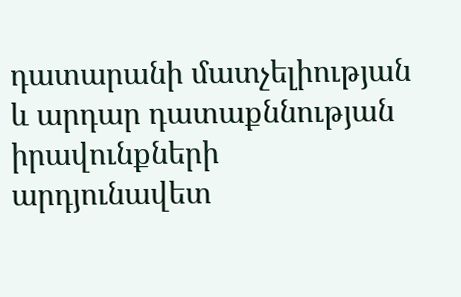դատարանի մատչելիության և արդար դատաքննության իրավունքների արդյունավետ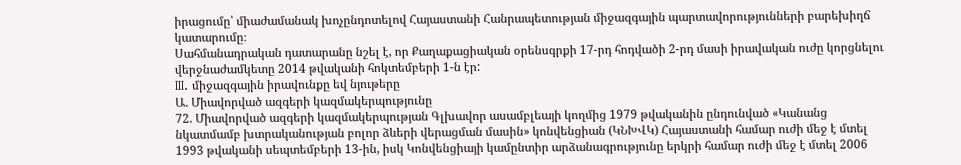իրացումը՝ միաժամանակ խոչընդոտելով Հայաստանի Հանրապետության միջազգային պարտավորությունների բարեխիղճ կատարումը։
Սահմանադրական դատարանը նշել է, որ Քաղաքացիական օրենսգրքի 17-րդ հոդվածի 2-րդ մասի իրավական ուժը կորցնելու վերջնաժամկետը 2014 թվականի հոկտեմբերի 1-ն էր:
III. միջազգային իրավունքը եվ նյութերը
Ա. Միավորված ազգերի կազմակերպությունը
72. Միավորված ազգերի կազմակերպության Գլխավոր ասամբլեայի կողմից 1979 թվականին ընդունված «Կանանց նկատմամբ խտրականության բոլոր ձևերի վերացման մասին» կոնվենցիան (ԿՆԽՎԿ) Հայաստանի համար ուժի մեջ է մտել 1993 թվականի սեպտեմբերի 13-ին, իսկ Կոնվենցիայի կամընտիր արձանագրությունը երկրի համար ուժի մեջ է մտել 2006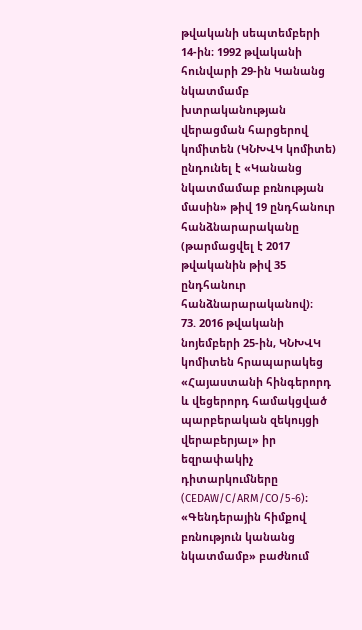թվականի սեպտեմբերի 14-ին։ 1992 թվականի հունվարի 29-ին Կանանց նկատմամբ խտրականության վերացման հարցերով կոմիտեն (ԿՆԽՎԿ կոմիտե) ընդունել է «Կանանց նկատմամաբ բռնության մասին» թիվ 19 ընդհանուր հանձնարարականը (թարմացվել է 2017 թվականին թիվ 35 ընդհանուր հանձնարարականով)։
73. 2016 թվականի նոյեմբերի 25-ին, ԿՆԽՎԿ կոմիտեն հրապարակեց «Հայաստանի հինգերորդ և վեցերորդ համակցված պարբերական զեկույցի վերաբերյալ» իր եզրափակիչ դիտարկումները (CEDAW/C/ARM/CO/5-6)։ «Գենդերային հիմքով բռնություն կանանց նկատմամբ» բաժնում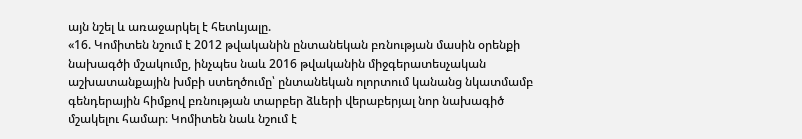այն նշել և առաջարկել է հետևյալը.
«16. Կոմիտեն նշում է 2012 թվականին ընտանեկան բռնության մասին օրենքի նախագծի մշակումը, ինչպես նաև 2016 թվականին միջգերատեսչական աշխատանքային խմբի ստեղծումը՝ ընտանեկան ոլորտում կանանց նկատմամբ գենդերային հիմքով բռնության տարբեր ձևերի վերաբերյալ նոր նախագիծ մշակելու համար։ Կոմիտեն նաև նշում է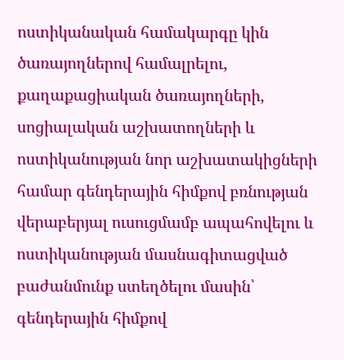ոստիկանական համակարգը կին ծառայողներով համալրելու, քաղաքացիական ծառայողների, սոցիալական աշխատողների և ոստիկանության նոր աշխատակիցների համար գենդերային հիմքով բռնության վերաբերյալ ուսուցմամբ ապահովելու և ոստիկանության մասնագիտացված բաժանմունք ստեղծելու մասին՝ գենդերային հիմքով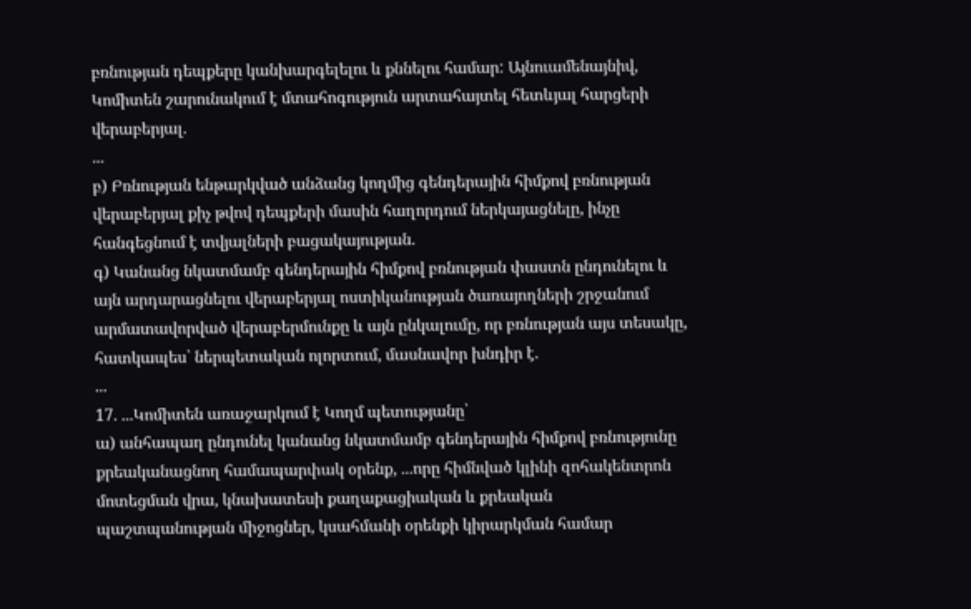բռնության դեպքերը կանխարգելելու և քննելու համար: Այնուամենայնիվ, Կոմիտեն շարունակում է մտահոգություն արտահայտել հետևյալ հարցերի վերաբերյալ.
...
բ) Բռնության ենթարկված անձանց կողմից գենդերային հիմքով բռնության վերաբերյալ քիչ թվով դեպքերի մասին հաղորդում ներկայացնելը, ինչը հանգեցնում է տվյալների բացակայության.
գ) Կանանց նկատմամբ գենդերային հիմքով բռնության փաստն ընդունելու և այն արդարացնելու վերաբերյալ ոստիկանության ծառայողների շրջանում արմատավորված վերաբերմունքը և այն ընկալումը, որ բռնության այս տեսակը, հատկապես՝ ներպետական ոլորտում, մասնավոր խնդիր է.
...
17. ...Կոմիտեն առաջարկում է Կողմ պետությանը՝
ա) անհապաղ ընդունել կանանց նկատմամբ գենդերային հիմքով բռնությունը քրեականացնող համապարփակ օրենք, ...որը հիմնված կլինի զոհակենտրոն մոտեցման վրա, կնախատեսի քաղաքացիական և քրեական պաշտպանության միջոցներ, կսահմանի օրենքի կիրարկման համար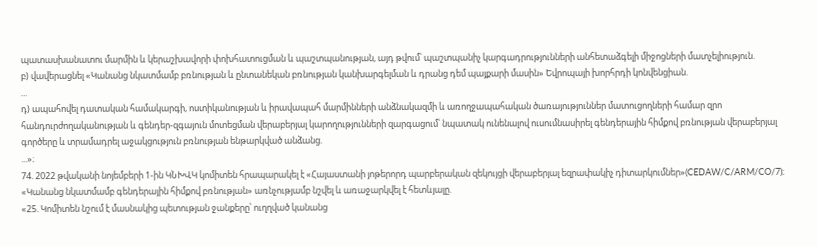պատասխանատու մարմին և կերաշխավորի փոխհատուցման և պաշտպանության, այդ թվում՝ պաշտպանիչ կարգադրությունների անհետաձգելի միջոցների մատչելիություն.
բ) վավերացնել «Կանանց նկատմամբ բռնության և ընտանեկան բռնության կանխարգելման և դրանց դեմ պայքարի մասին» Եվրոպայի խորհրդի կոնվենցիան.
...
դ) ապահովել դատական համակարգի, ոստիկանության և իրավապահ մարմինների անձնակազմի և առողջապահական ծառայություններ մատուցողների համար զրո հանդուրժողականության և գենդեր-զգայուն մոտեցման վերաբերյալ կարողությունների զարգացում՝ նպատակ ունենալով ուսումնասիրել գենդերային հիմքով բռնության վերաբերյալ գործերը և տրամադրել աջակցություն բռնության ենթարկված անձանց.
...»։
74. 2022 թվականի նոյեմբերի 1-ին ԿՆԽՎԿ կոմիտեն հրապարակել է «Հայաստանի յոթերորդ պարբերական զեկույցի վերաբերյալ եզրափակիչ դիտարկումներ»(CEDAW/C/ARM/CO/7)։ «Կանանց նկատմամբ գենդերային հիմքով բռնության» առնչությամբ նշվել և առաջարկվել է հետևյալը.
«25. Կոմիտեն նշում է մասնակից պետության ջանքերը՝ ուղղված կանանց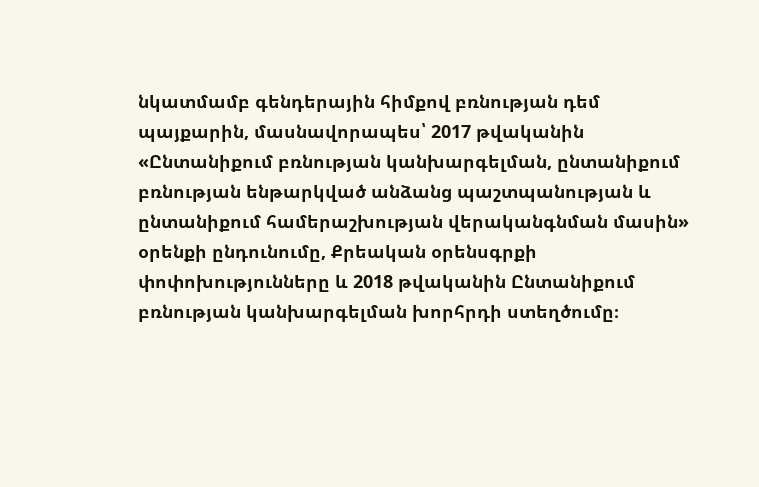նկատմամբ գենդերային հիմքով բռնության դեմ պայքարին, մասնավորապես՝ 2017 թվականին «Ընտանիքում բռնության կանխարգելման, ընտանիքում բռնության ենթարկված անձանց պաշտպանության և ընտանիքում համերաշխության վերականգնման մասին» օրենքի ընդունումը, Քրեական օրենսգրքի փոփոխությունները և 2018 թվականին Ընտանիքում բռնության կանխարգելման խորհրդի ստեղծումը։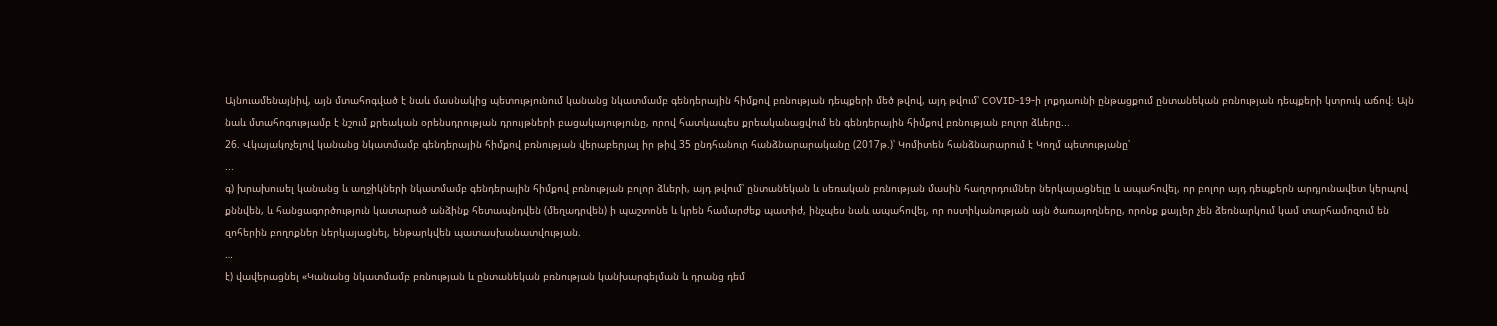Այնուամենայնիվ, այն մտահոգված է նաև մասնակից պետությունում կանանց նկատմամբ գենդերային հիմքով բռնության դեպքերի մեծ թվով, այդ թվում՝ COVID-19-ի լոքդաունի ընթացքում ընտանեկան բռնության դեպքերի կտրուկ աճով։ Այն նաև մտահոգությամբ է նշում քրեական օրենսդրության դրույթների բացակայությունը, որով հատկապես քրեականացվում են գենդերային հիմքով բռնության բոլոր ձևերը...
26. Վկայակոչելով կանանց նկատմամբ գենդերային հիմքով բռնության վերաբերյալ իր թիվ 35 ընդհանուր հանձնարարականը (2017թ.)՝ Կոմիտեն հանձնարարում է Կողմ պետությանը՝
...
գ) խրախուսել կանանց և աղջիկների նկատմամբ գենդերային հիմքով բռնության բոլոր ձևերի, այդ թվում՝ ընտանեկան և սեռական բռնության մասին հաղորդումներ ներկայացնելը և ապահովել, որ բոլոր այդ դեպքերն արդյունավետ կերպով քննվեն, և հանցագործություն կատարած անձինք հետապնդվեն (մեղադրվեն) ի պաշտոնե և կրեն համարժեք պատիժ, ինչպես նաև ապահովել, որ ոստիկանության այն ծառայողները, որոնք քայլեր չեն ձեռնարկում կամ տարհամոզում են զոհերին բողոքներ ներկայացնել, ենթարկվեն պատասխանատվության.
…
է) վավերացնել «Կանանց նկատմամբ բռնության և ընտանեկան բռնության կանխարգելման և դրանց դեմ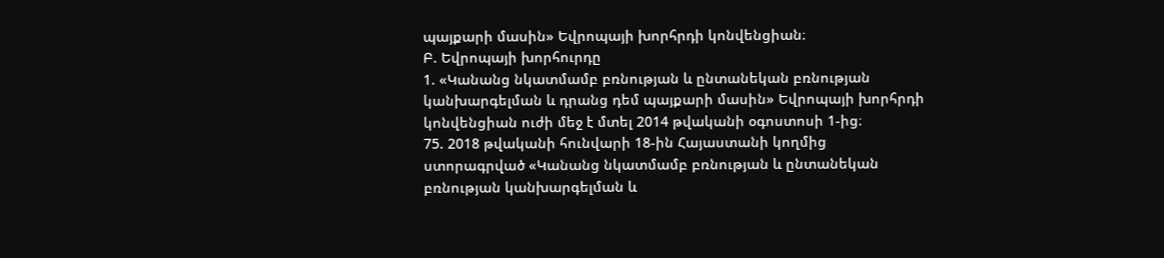պայքարի մասին» Եվրոպայի խորհրդի կոնվենցիան։
Բ. Եվրոպայի խորհուրդը
1. «Կանանց նկատմամբ բռնության և ընտանեկան բռնության կանխարգելման և դրանց դեմ պայքարի մասին» Եվրոպայի խորհրդի կոնվենցիան ուժի մեջ է մտել 2014 թվականի օգոստոսի 1-ից։
75. 2018 թվականի հունվարի 18-ին Հայաստանի կողմից ստորագրված «Կանանց նկատմամբ բռնության և ընտանեկան բռնության կանխարգելման և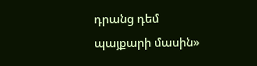դրանց դեմ պայքարի մասին»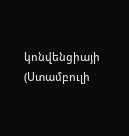կոնվենցիայի (Ստամբուլի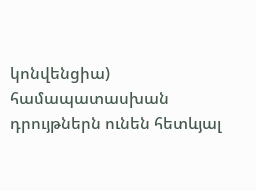կոնվենցիա) համապատասխան դրույթներն ունեն հետևյալ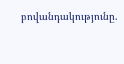բովանդակությունը.